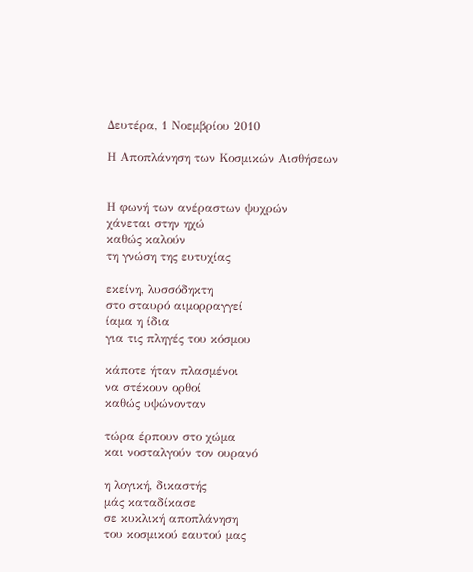Δευτέρα, 1 Νοεμβρίου 2010

Η Αποπλάνηση των Κοσμικών Αισθήσεων


Η φωνή των ανέραστων ψυχρών
χάνεται στην ηχώ
καθώς καλούν
τη γνώση της ευτυχίας

εκείνη, λυσσόδηκτη
στο σταυρό αιμορραγγεί
ίαμα η ίδια
για τις πληγές του κόσμου

κάποτε ήταν πλασμένοι
να στέκουν ορθοί
καθώς υψώνονταν

τώρα έρπουν στο χώμα
και νοσταλγούν τον ουρανό

η λογική, δικαστής
μάς καταδίκασε
σε κυκλική αποπλάνηση
του κοσμικού εαυτού μας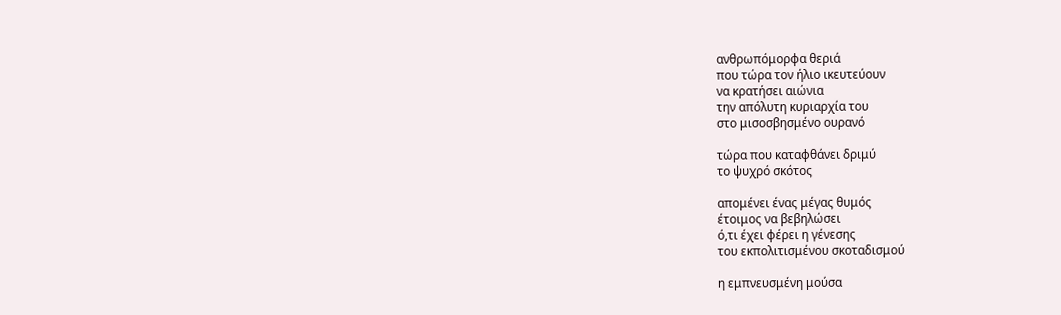ανθρωπόμορφα θεριά
που τώρα τον ήλιο ικευτεύουν
να κρατήσει αιώνια
την απόλυτη κυριαρχία του
στο μισοσβησμένο ουρανό

τώρα που καταφθάνει δριμύ
το ψυχρό σκότος

απομένει ένας μέγας θυμός
έτοιμος να βεβηλώσει
ό,τι έχει φέρει η γένεσης
του εκπολιτισμένου σκοταδισμού

η εμπνευσμένη μούσα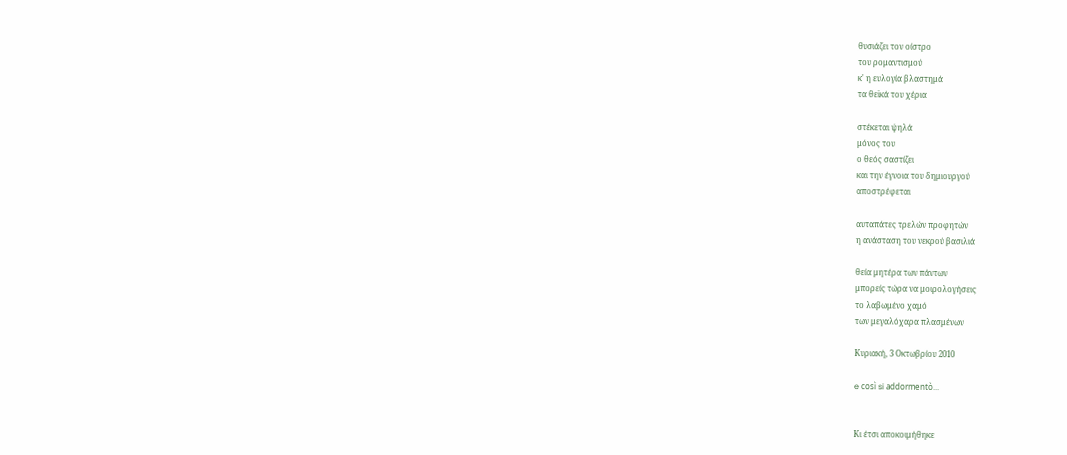θυσιάζει τον οίστρο
του ρομαντισμού
κ' η ευλογία βλαστημά
τα θεϊκά του χέρια

στέκεται ψηλά
μόνος του
ο θεός σαστίζει
και την έγνοια του δημιουργού
αποστρέφεται

αυταπάτες τρελών προφητών
η ανάσταση του νεκρού βασιλιά

θεία μητέρα των πάντων
μπορείς τώρα να μοιρολογήσεις
το λαβωμένο χαμό
των μεγαλόχαρα πλασμένων

Κυριακή, 3 Οκτωβρίου 2010

e così si addormentò...


Κι έτσι αποκοιμήθηκε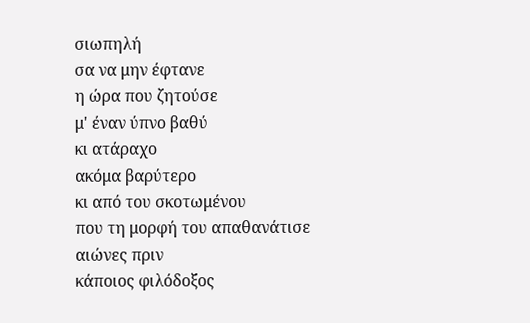σιωπηλή
σα να μην έφτανε
η ώρα που ζητούσε
μ' έναν ύπνο βαθύ
κι ατάραχο
ακόμα βαρύτερο
κι από του σκοτωμένου
που τη μορφή του απαθανάτισε
αιώνες πριν
κάποιος φιλόδοξος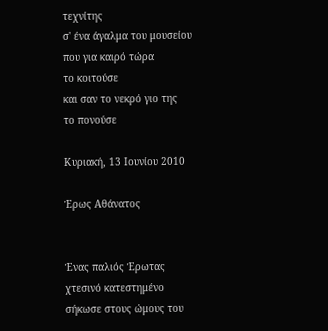τεχνίτης
σ' ένα άγαλμα του μουσείου
που για καιρό τώρα
το κοιτούσε
και σαν το νεκρό γιο της
το πονούσε

Κυριακή, 13 Ιουνίου 2010

Έρως Αθάνατος


Ένας παλιός Έρωτας
χτεσινό κατεστημένο
σήκωσε στους ώμους του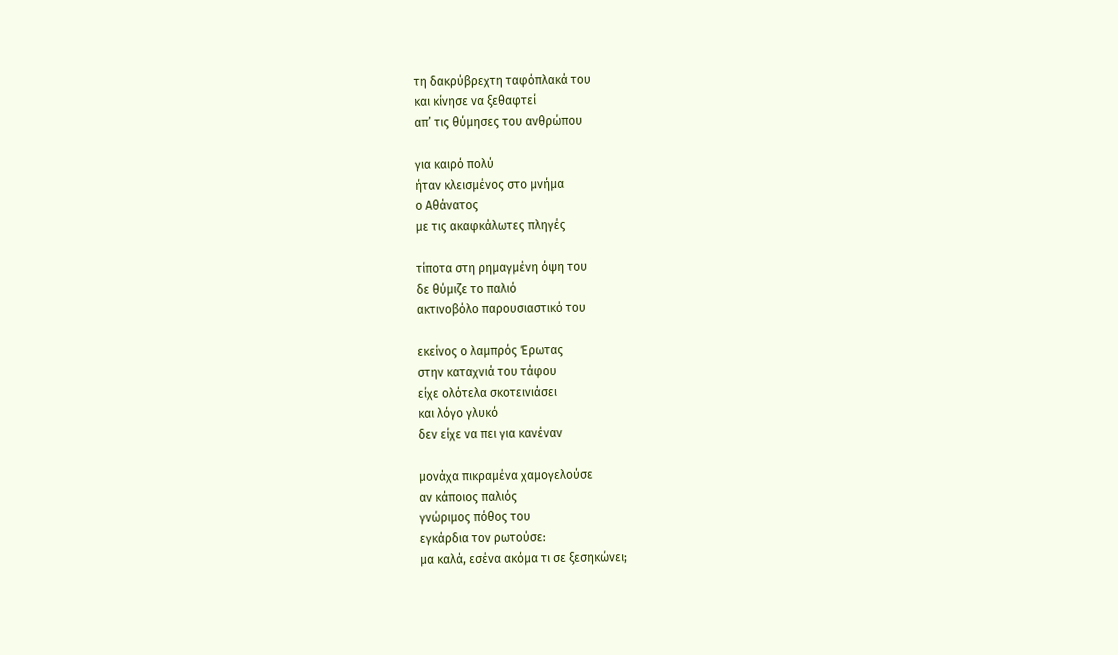τη δακρύβρεχτη ταφόπλακά του
και κίνησε να ξεθαφτεί
απ’ τις θύμησες του ανθρώπου

για καιρό πολύ
ήταν κλεισμένος στο μνήμα
ο Αθάνατος
με τις ακαφκάλωτες πληγές

τίποτα στη ρημαγμένη όψη του
δε θύμιζε το παλιό
ακτινοβόλο παρουσιαστικό του

εκείνος ο λαμπρός Έρωτας
στην καταχνιά του τάφου
είχε ολότελα σκοτεινιάσει
και λόγο γλυκό
δεν είχε να πει για κανέναν

μονάχα πικραμένα χαμογελούσε
αν κάποιος παλιός
γνώριμος πόθος του
εγκάρδια τον ρωτούσε:
μα καλά, εσένα ακόμα τι σε ξεσηκώνει;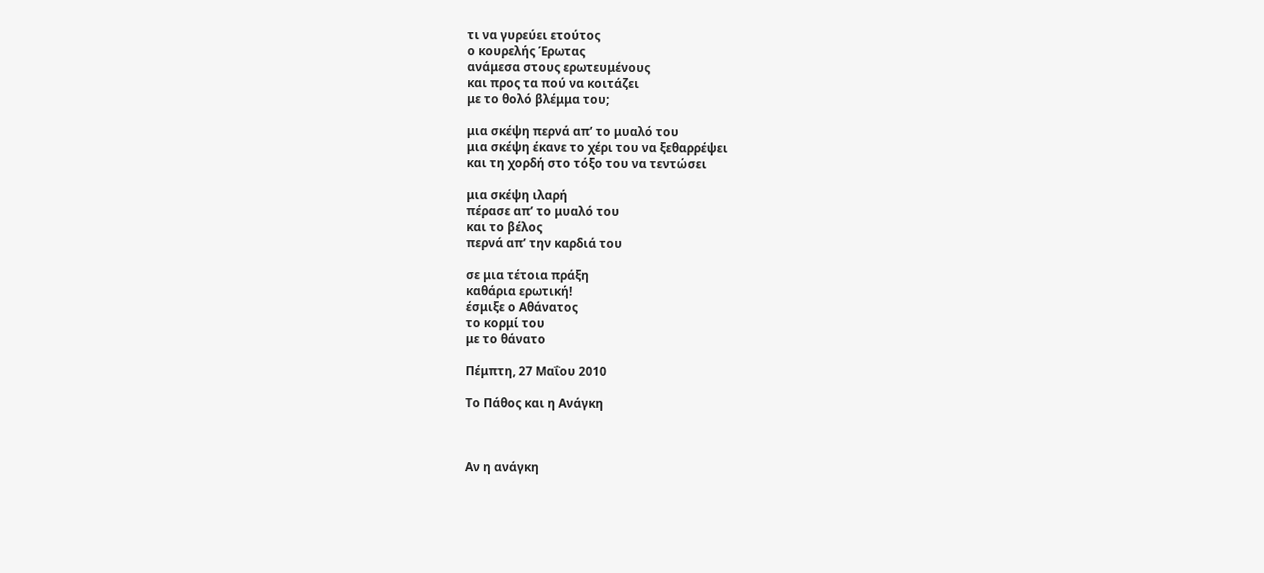τι να γυρεύει ετούτος
ο κουρελής Έρωτας
ανάμεσα στους ερωτευμένους
και προς τα πού να κοιτάζει
με το θολό βλέμμα του;

μια σκέψη περνά απ’ το μυαλό του
μια σκέψη έκανε το χέρι του να ξεθαρρέψει
και τη χορδή στο τόξο του να τεντώσει

μια σκέψη ιλαρή
πέρασε απ’ το μυαλό του
και το βέλος
περνά απ’ την καρδιά του

σε μια τέτοια πράξη
καθάρια ερωτική!
έσμιξε ο Αθάνατος
το κορμί του
με το θάνατο

Πέμπτη, 27 Μαΐου 2010

Το Πάθος και η Ανάγκη



Αν η ανάγκη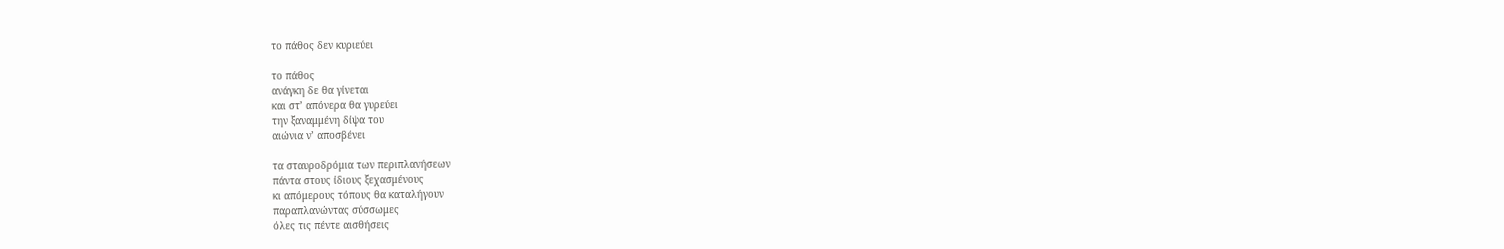το πάθος δεν κυριεύει

το πάθος
ανάγκη δε θα γίνεται
και στ’ απόνερα θα γυρεύει
την ξαναμμένη δίψα του
αιώνια ν’ αποσβένει

τα σταυροδρόμια των περιπλανήσεων
πάντα στους ίδιους ξεχασμένους
κι απόμερους τόπους θα καταλήγουν
παραπλανώντας σύσσωμες
όλες τις πέντε αισθήσεις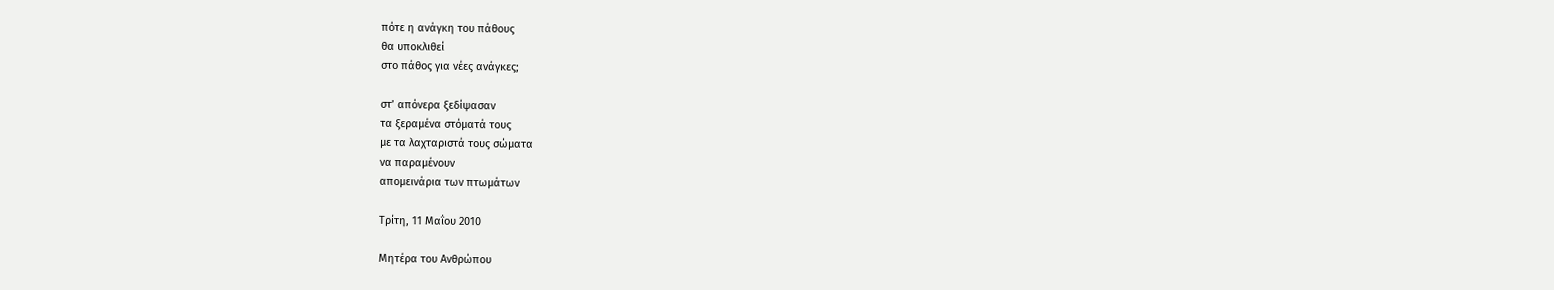πότε η ανάγκη του πάθους
θα υποκλιθεί
στο πάθος για νέες ανάγκες;

στ’ απόνερα ξεδίψασαν
τα ξεραμένα στόματά τους
με τα λαχταριστά τους σώματα
να παραμένουν
απομεινάρια των πτωμάτων

Τρίτη, 11 Μαΐου 2010

Μητέρα του Ανθρώπου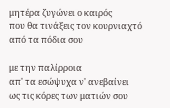μητέρα ζυγώνει ο καιρός
που θα τινάξεις τον κουρνιαχτό
από τα πόδια σου

με την παλίρροια
απ' τα εσώψυχα ν' ανεβαίνει
ως τις κόρες των ματιών σου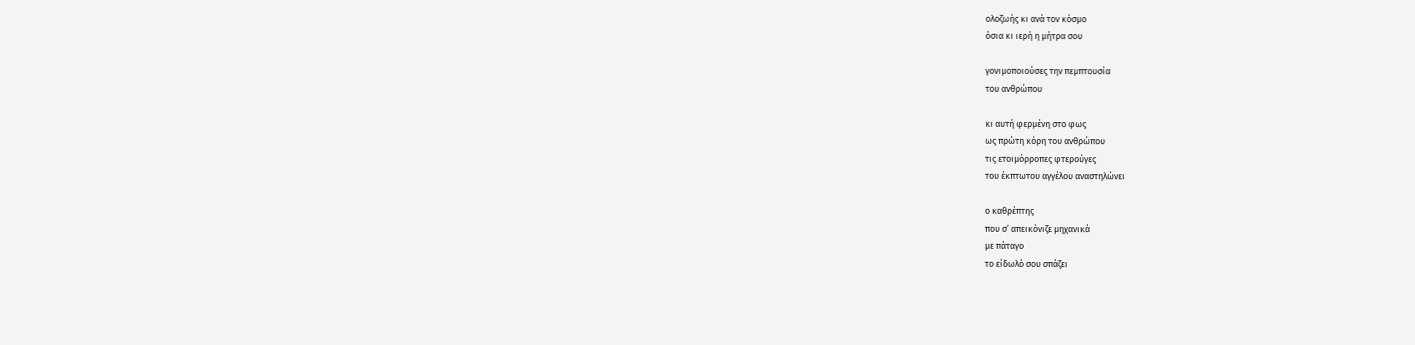ολοζωής κι ανά τον κόσμο
όσια κι ιερή η μήτρα σου

γονιμοποιούσες την πεμπτουσία
του ανθρώπου

κι αυτή φερμένη στο φως
ως πρώτη κόρη του ανθρώπου
τις ετοιμόρροπες φτερούγες
του έκπτωτου αγγέλου αναστηλώνει

ο καθρέπτης
που σ’ απεικόνιζε μηχανικά
με πάταγο
το είδωλό σου σπάζει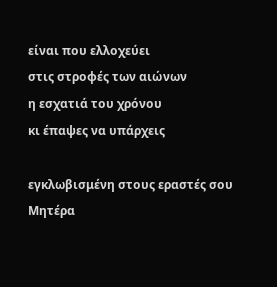είναι που ελλοχεύει
στις στροφές των αιώνων
η εσχατιά του χρόνου
κι έπαψες να υπάρχεις

εγκλωβισμένη στους εραστές σου Μητέρα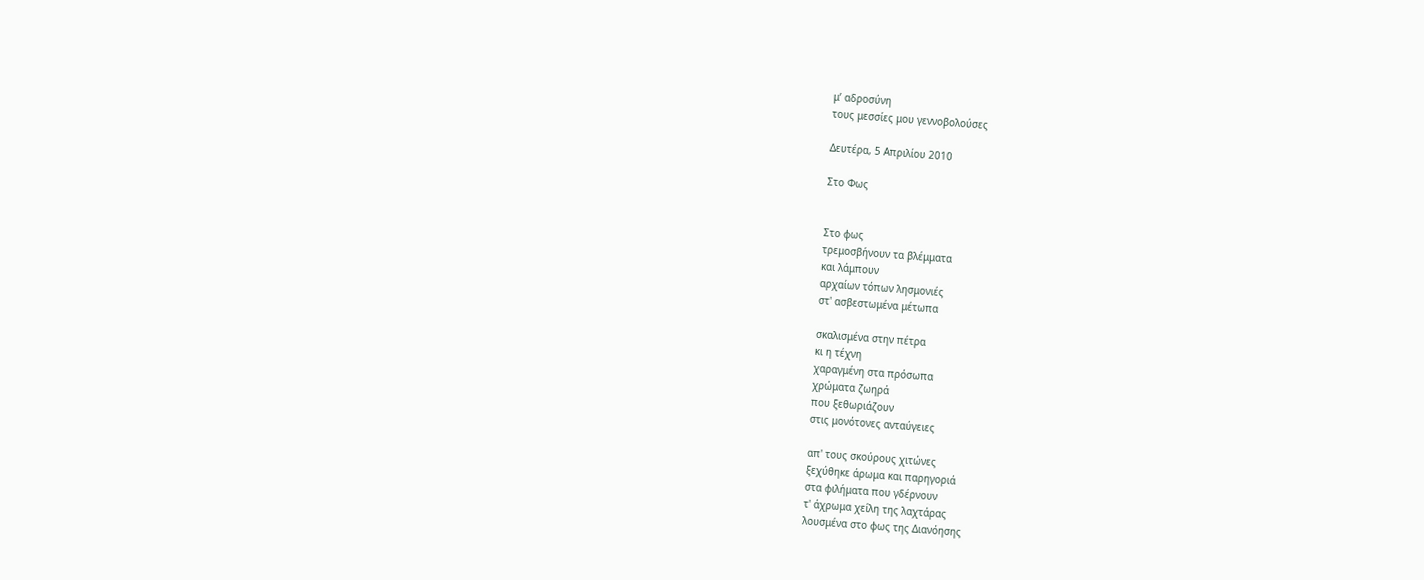μ’ αδροσύνη
τους μεσσίες μου γεννοβολούσες

Δευτέρα, 5 Απριλίου 2010

Στο Φως


Στο φως
τρεμοσβήνουν τα βλέμματα
και λάμπουν
αρχαίων τόπων λησμονιές
στ' ασβεστωμένα μέτωπα

σκαλισμένα στην πέτρα
κι η τέχνη
χαραγμένη στα πρόσωπα
χρώματα ζωηρά
που ξεθωριάζουν
στις μονότονες ανταύγειες

απ' τους σκούρους χιτώνες
ξεχύθηκε άρωμα και παρηγοριά
στα φιλήματα που γδέρνουν
τ' άχρωμα χείλη της λαχτάρας
λουσμένα στο φως της Διανόησης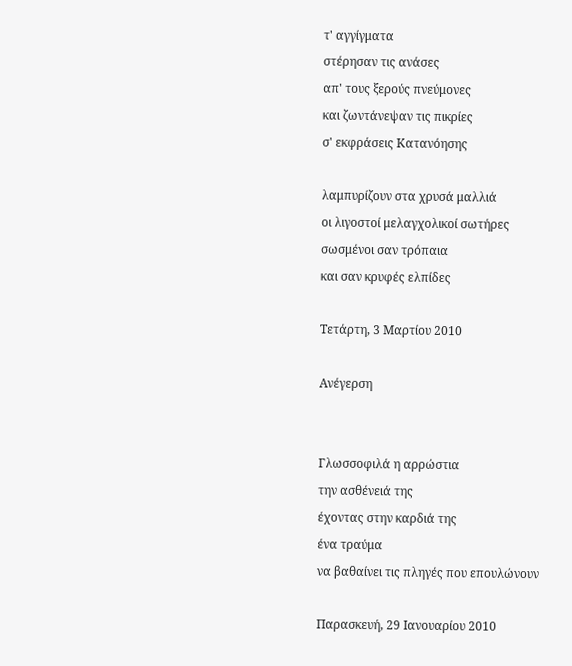τ' αγγίγματα
στέρησαν τις ανάσες
απ' τους ξερούς πνεύμονες
και ζωντάνεψαν τις πικρίες
σ' εκφράσεις Κατανόησης

λαμπυρίζουν στα χρυσά μαλλιά
οι λιγοστοί μελαγχολικοί σωτήρες
σωσμένοι σαν τρόπαια
και σαν κρυφές ελπίδες

Τετάρτη, 3 Μαρτίου 2010

Ανέγερση


Γλωσσοφιλά η αρρώστια
την ασθένειά της
έχοντας στην καρδιά της
ένα τραύμα
να βαθαίνει τις πληγές που επουλώνουν

Παρασκευή, 29 Ιανουαρίου 2010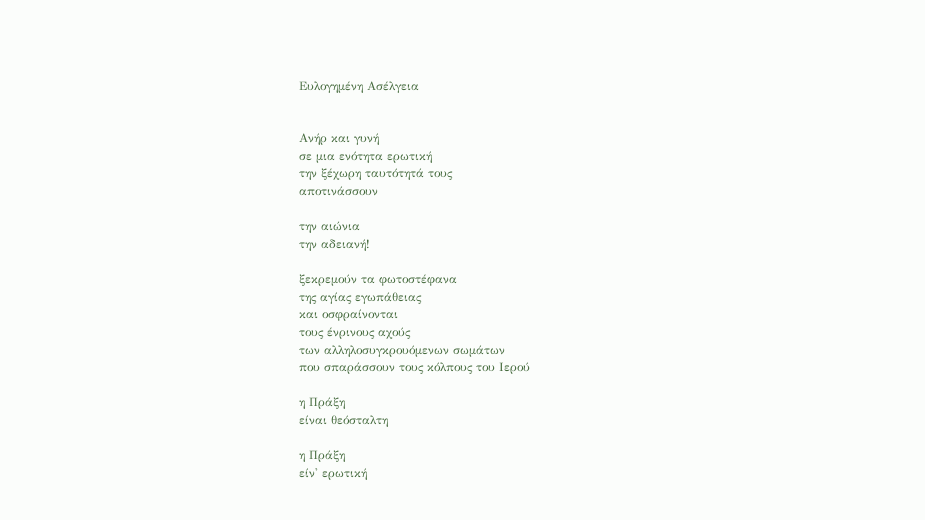Ευλογημένη Ασέλγεια


Ανήρ και γυνή
σε μια ενότητα ερωτική
την ξέχωρη ταυτότητά τους
αποτινάσσουν

την αιώνια
την αδειανή!

ξεκρεμούν τα φωτοστέφανα
της αγίας εγωπάθειας
και οσφραίνονται
τους ένρινους αχούς
των αλληλοσυγκρουόμενων σωμάτων
που σπαράσσουν τους κόλπους του Ιερού

η Πράξη
είναι θεόσταλτη

η Πράξη
είν' ερωτική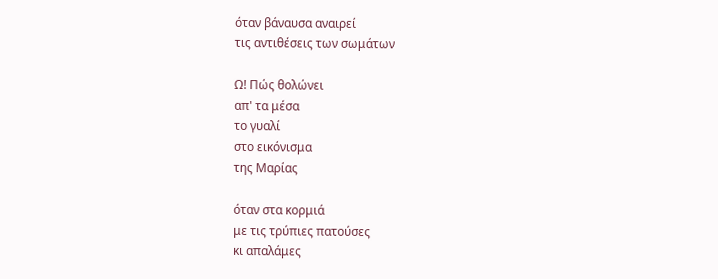όταν βάναυσα αναιρεί
τις αντιθέσεις των σωμάτων

Ω! Πώς θολώνει
απ' τα μέσα
το γυαλί
στο εικόνισμα
της Μαρίας

όταν στα κορμιά
με τις τρύπιες πατούσες
κι απαλάμες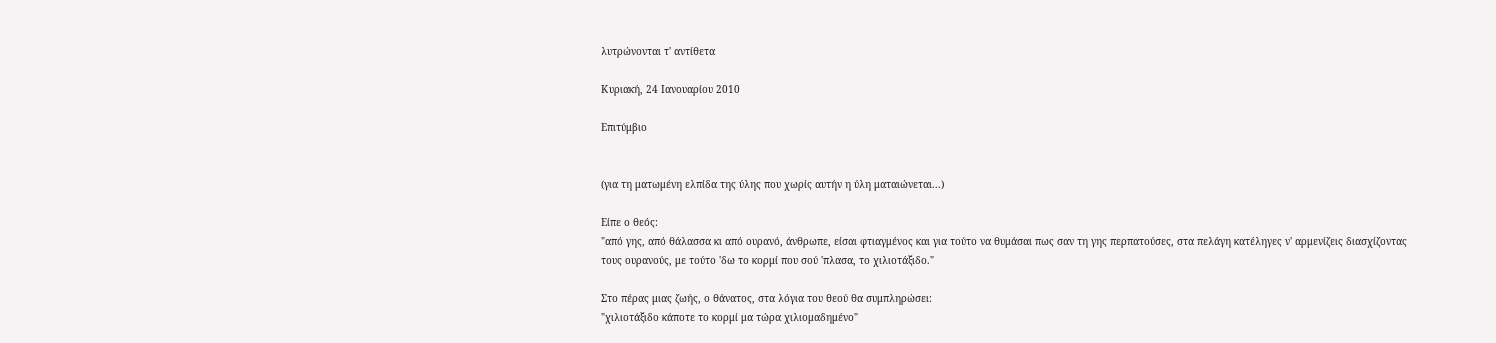λυτρώνονται τ' αντίθετα

Κυριακή, 24 Ιανουαρίου 2010

Επιτύμβιο


(για τη ματωμένη ελπίδα της ύλης που χωρίς αυτήν η ύλη ματαιώνεται...)

Είπε ο θεός:
"από γης, από θάλασσα κι από ουρανό, άνθρωπε, είσαι φτιαγμένος και για τούτο να θυμάσαι πως σαν τη γης περπατούσες, στα πελάγη κατέληγες ν' αρμενίζεις διασχίζοντας τους ουρανούς, με τούτο 'δω το κορμί που σού 'πλασα, το χιλιοτάξιδο."

Στο πέρας μιας ζωής, ο θάνατος, στα λόγια του θεού θα συμπληρώσει:
"χιλιοτάξιδο κάποτε το κορμί μα τώρα χιλιομαδημένο"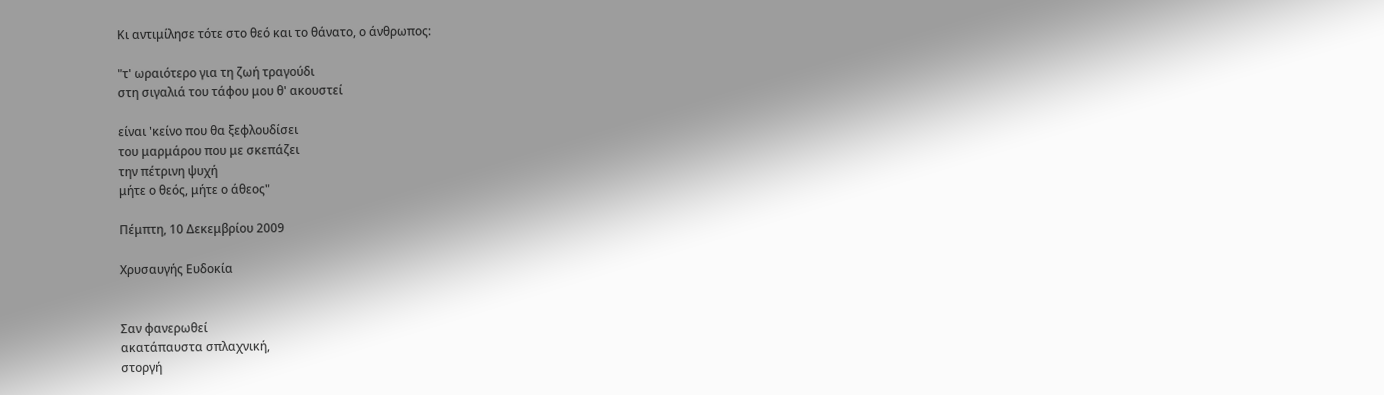Κι αντιμίλησε τότε στο θεό και το θάνατο, ο άνθρωπος:

"τ' ωραιότερο για τη ζωή τραγούδι
στη σιγαλιά του τάφου μου θ' ακουστεί

είναι 'κείνο που θα ξεφλουδίσει
του μαρμάρου που με σκεπάζει
την πέτρινη ψυχή
μήτε ο θεός, μήτε ο άθεος"

Πέμπτη, 10 Δεκεμβρίου 2009

Χρυσαυγής Ευδοκία


Σαν φανερωθεί
ακατάπαυστα σπλαχνική,
στοργή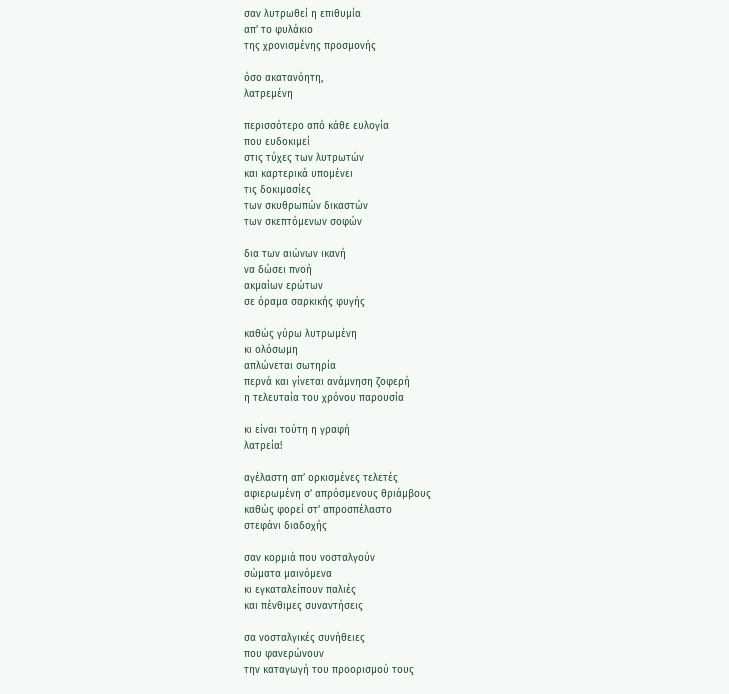σαν λυτρωθεί η επιθυμία
απ’ το φυλάκιο
της χρονισμένης προσμονής

όσο ακατανόητη,
λατρεμένη

περισσότερο από κάθε ευλογία
που ευδοκιμεί
στις τύχες των λυτρωτών
και καρτερικά υπομένει
τις δοκιμασίες
των σκυθρωπών δικαστών
των σκεπτόμενων σοφών

δια των αιώνων ικανή
να δώσει πνοή
ακμαίων ερώτων
σε όραμα σαρκικής φυγής

καθώς γύρω λυτρωμένη
κι ολόσωμη
απλώνεται σωτηρία
περνά και γίνεται ανάμνηση ζοφερή
η τελευταία του χρόνου παρουσία

κι είναι τούτη η γραφή
λατρεία!

αγέλαστη απ’ ορκισμένες τελετές
αφιερωμένη σ’ απρόσμενους θριάμβους
καθώς φορεί στ’ απροσπέλαστο
στεφάνι διαδοχής

σαν κορμιά που νοσταλγούν
σώματα μαινόμενα
κι εγκαταλείπουν παλιές
και πένθιμες συναντήσεις

σα νοσταλγικές συνήθειες
που φανερώνουν
την καταγωγή του προορισμού τους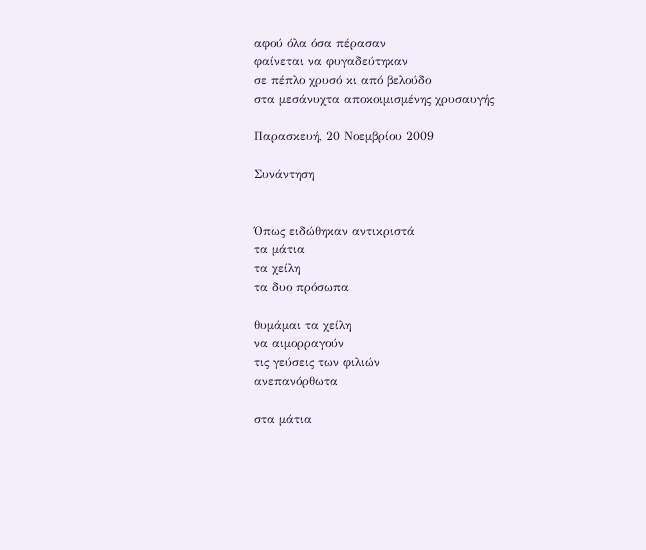αφού όλα όσα πέρασαν
φαίνεται να φυγαδεύτηκαν
σε πέπλο χρυσό κι από βελούδο
στα μεσάνυχτα αποκοιμισμένης χρυσαυγής

Παρασκευή, 20 Νοεμβρίου 2009

Συνάντηση


Όπως ειδώθηκαν αντικριστά
τα μάτια
τα χείλη
τα δυο πρόσωπα

θυμάμαι τα χείλη
να αιμορραγούν
τις γεύσεις των φιλιών
ανεπανόρθωτα

στα μάτια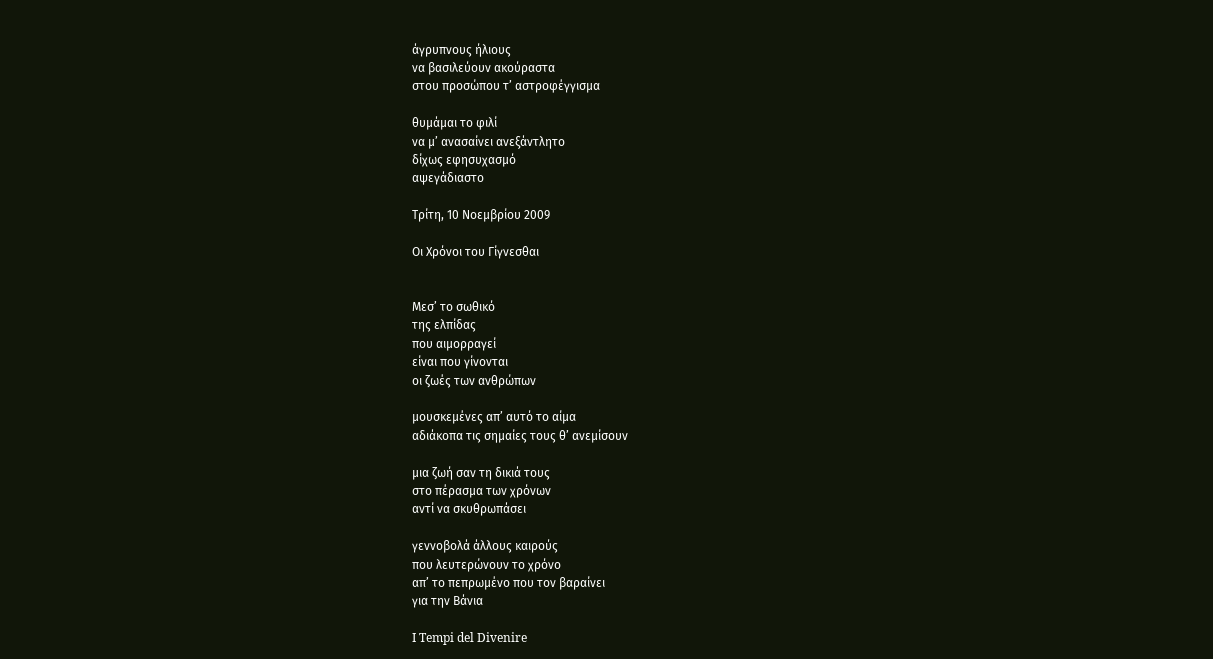άγρυπνους ήλιους
να βασιλεύουν ακούραστα
στου προσώπου τ’ αστροφέγγισμα

θυμάμαι το φιλί
να μ’ ανασαίνει ανεξάντλητο
δίχως εφησυχασμό
αψεγάδιαστο

Τρίτη, 10 Νοεμβρίου 2009

Οι Χρόνοι του Γίγνεσθαι


Μεσ’ το σωθικό
της ελπίδας
που αιμορραγεί
είναι που γίνονται
οι ζωές των ανθρώπων

μουσκεμένες απ’ αυτό το αίμα
αδιάκοπα τις σημαίες τους θ’ ανεμίσουν

μια ζωή σαν τη δικιά τους
στο πέρασμα των χρόνων
αντί να σκυθρωπάσει

γεννοβολά άλλους καιρούς
που λευτερώνουν το χρόνο
απ’ το πεπρωμένο που τον βαραίνει
για την Βάνια

I Tempi del Divenire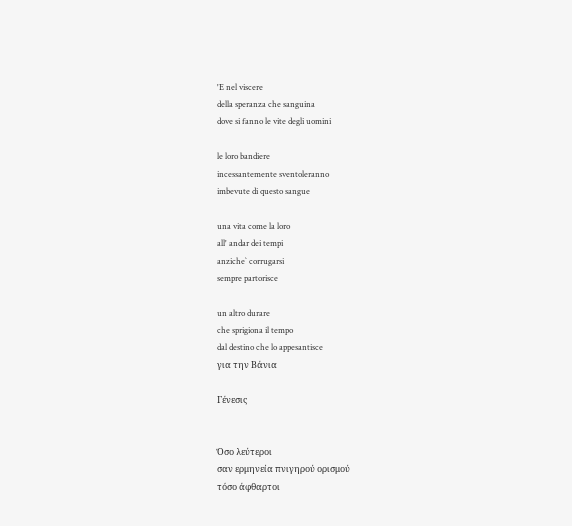'E nel viscere
della speranza che sanguina
dove si fanno le vite degli uomini

le loro bandiere
incessantemente sventoleranno
imbevute di questo sangue

una vita come la loro
all' andar dei tempi
anziche` corrugarsi
sempre partorisce

un altro durare
che sprigiona il tempo
dal destino che lo appesantisce
για την Βάνια

Γένεσις


Όσο λεύτεροι
σαν ερμηνεία πνιγηρού ορισμού
τόσο άφθαρτοι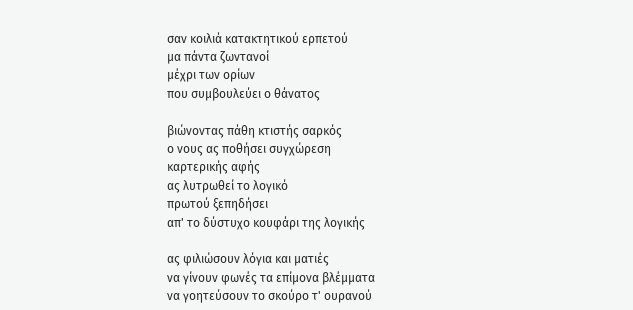σαν κοιλιά κατακτητικού ερπετού
μα πάντα ζωντανοί
μέχρι των ορίων
που συμβουλεύει ο θάνατος

βιώνοντας πάθη κτιστής σαρκός
ο νους ας ποθήσει συγχώρεση
καρτερικής αφής
ας λυτρωθεί το λογικό
πρωτού ξεπηδήσει
απ' το δύστυχο κουφάρι της λογικής

ας φιλιώσουν λόγια και ματιές
να γίνουν φωνές τα επίμονα βλέμματα
να γοητεύσουν το σκούρο τ' ουρανού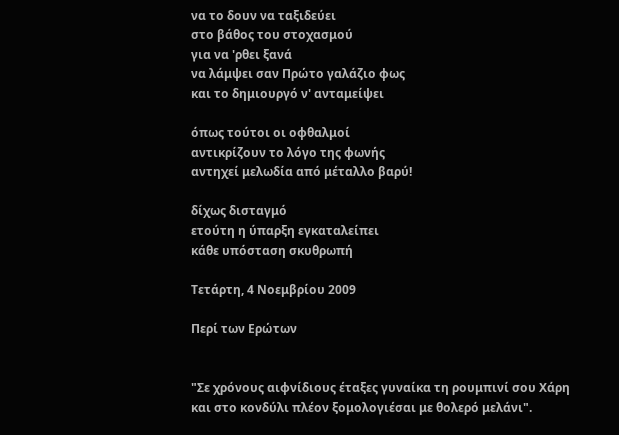να το δουν να ταξιδεύει
στο βάθος του στοχασμού
για να 'ρθει ξανά
να λάμψει σαν Πρώτο γαλάζιο φως
και το δημιουργό ν' ανταμείψει

όπως τούτοι οι οφθαλμοί
αντικρίζουν το λόγο της φωνής
αντηχεί μελωδία από μέταλλο βαρύ!

δίχως δισταγμό
ετούτη η ύπαρξη εγκαταλείπει
κάθε υπόσταση σκυθρωπή

Τετάρτη, 4 Νοεμβρίου 2009

Περί των Ερώτων


"Σε χρόνους αιφνίδιους έταξες γυναίκα τη ρουμπινί σου Χάρη
και στο κονδύλι πλέον ξομολογιέσαι με θολερό μελάνι".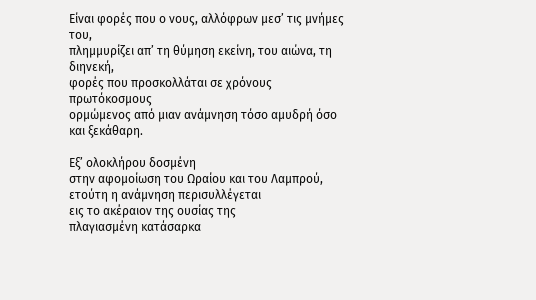Είναι φορές που ο νους, αλλόφρων μεσ’ τις μνήμες του,
πλημμυρίζει απ’ τη θύμηση εκείνη, του αιώνα, τη διηνεκή,
φορές που προσκολλάται σε χρόνους πρωτόκοσμους
ορμώμενος από μιαν ανάμνηση τόσο αμυδρή όσο και ξεκάθαρη.

Εξ’ ολοκλήρου δοσμένη
στην αφομοίωση του Ωραίου και του Λαμπρού,
ετούτη η ανάμνηση περισυλλέγεται
εις το ακέραιον της ουσίας της
πλαγιασμένη κατάσαρκα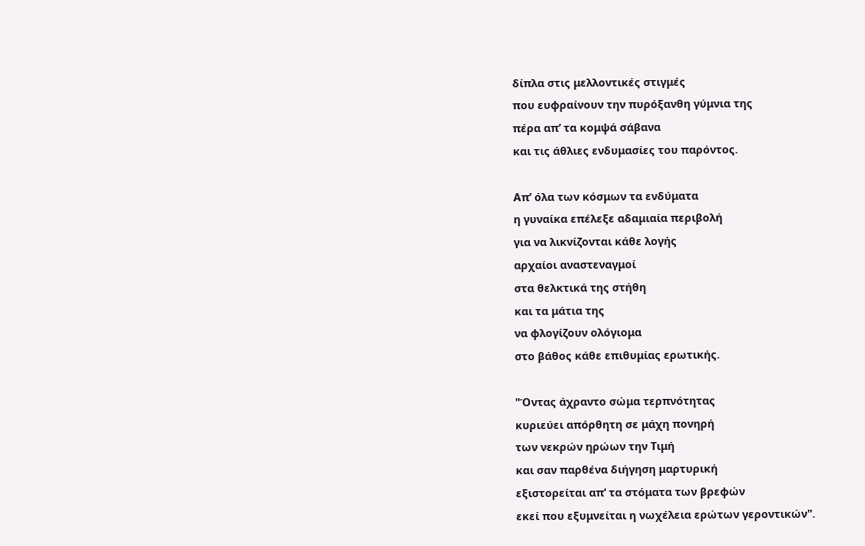δίπλα στις μελλοντικές στιγμές
που ευφραίνουν την πυρόξανθη γύμνια της
πέρα απ’ τα κομψά σάβανα
και τις άθλιες ενδυμασίες του παρόντος.

Απ’ όλα των κόσμων τα ενδύματα
η γυναίκα επέλεξε αδαμιαία περιβολή
για να λικνίζονται κάθε λογής
αρχαίοι αναστεναγμοί
στα θελκτικά της στήθη
και τα μάτια της
να φλογίζουν ολόγιομα
στο βάθος κάθε επιθυμίας ερωτικής.

"Όντας άχραντο σώμα τερπνότητας
κυριεύει απόρθητη σε μάχη πονηρή
των νεκρών ηρώων την Τιμή
και σαν παρθένα διήγηση μαρτυρική
εξιστορείται απ’ τα στόματα των βρεφών
εκεί που εξυμνείται η νωχέλεια ερώτων γεροντικών".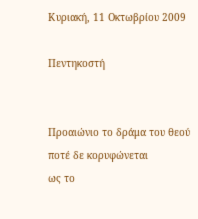Κυριακή, 11 Οκτωβρίου 2009

Πεντηκοστή


Προαιώνιο το δράμα του θεού
ποτέ δε κορυφώνεται
ως το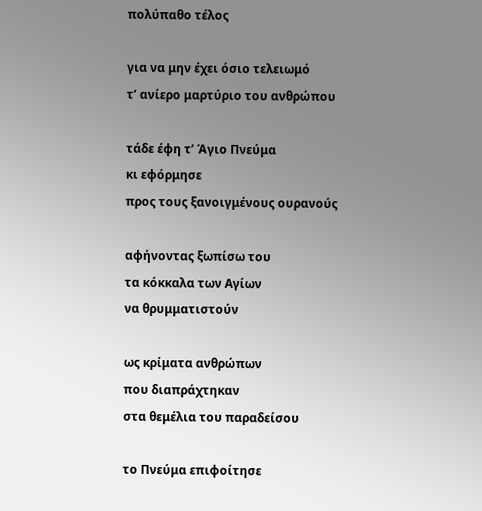πολύπαθο τέλος

για να μην έχει όσιο τελειωμό
τ’ ανίερο μαρτύριο του ανθρώπου

τάδε έφη τ’ Άγιο Πνεύμα
κι εφόρμησε
προς τους ξανοιγμένους ουρανούς

αφήνοντας ξωπίσω του
τα κόκκαλα των Αγίων
να θρυμματιστούν

ως κρίματα ανθρώπων
που διαπράχτηκαν
στα θεμέλια του παραδείσου

το Πνεύμα επιφοίτησε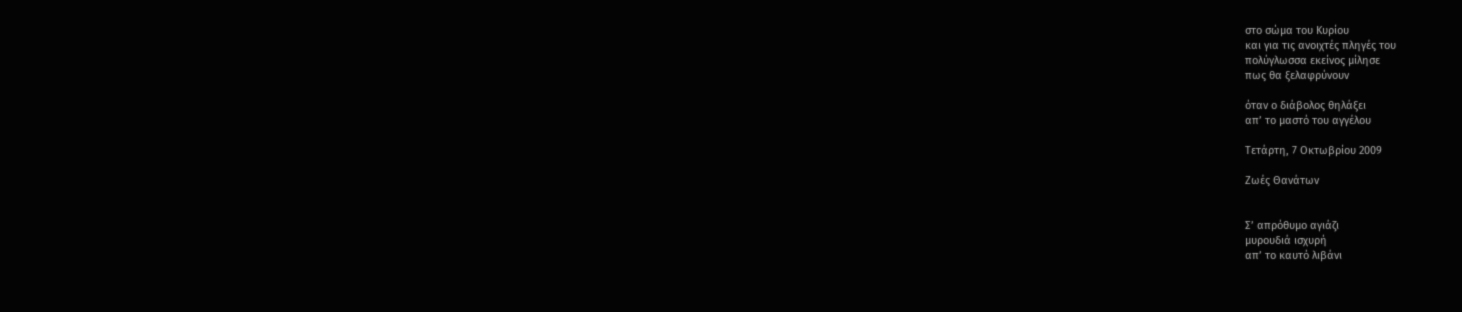στο σώμα του Κυρίου
και για τις ανοιχτές πληγές του
πολύγλωσσα εκείνος μίλησε
πως θα ξελαφρύνουν

όταν ο διάβολος θηλάξει
απ’ το μαστό του αγγέλου

Τετάρτη, 7 Οκτωβρίου 2009

Ζωές Θανάτων


Σ’ απρόθυμο αγιάζι
μυρουδιά ισχυρή
απ’ το καυτό λιβάνι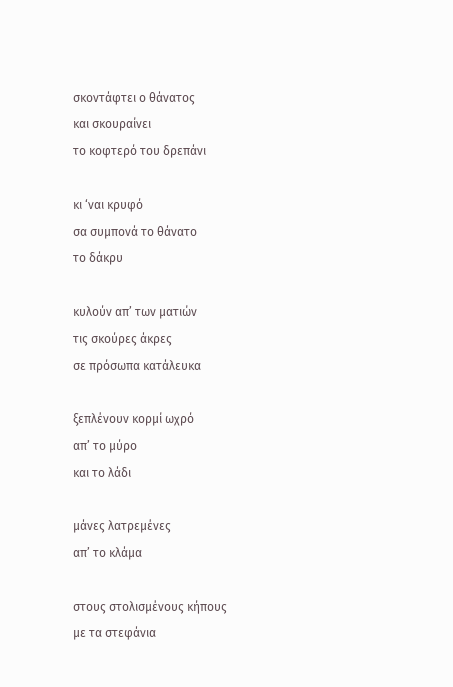σκοντάφτει ο θάνατος
και σκουραίνει
το κοφτερό του δρεπάνι

κι ‘ναι κρυφό
σα συμπονά το θάνατο
το δάκρυ

κυλούν απ’ των ματιών
τις σκούρες άκρες
σε πρόσωπα κατάλευκα

ξεπλένουν κορμί ωχρό
απ’ το μύρο
και το λάδι

μάνες λατρεμένες
απ’ το κλάμα

στους στολισμένους κήπους
με τα στεφάνια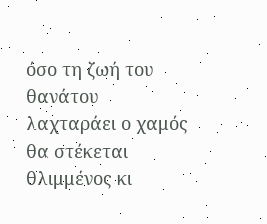όσο τη ζωή του θανάτου
λαχταράει ο χαμός
θα στέκεται θλιμμένος κι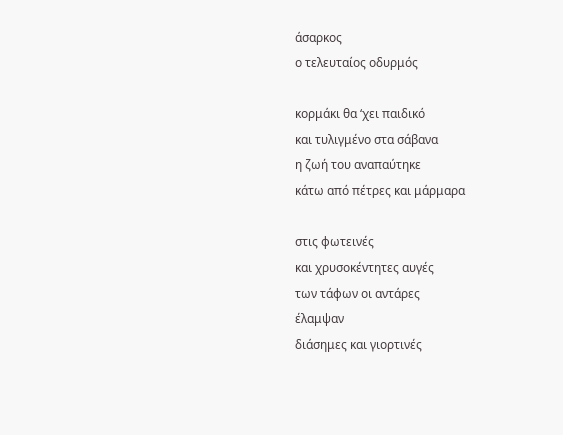άσαρκος
ο τελευταίος οδυρμός

κορμάκι θα ‘χει παιδικό
και τυλιγμένο στα σάβανα
η ζωή του αναπαύτηκε
κάτω από πέτρες και μάρμαρα

στις φωτεινές
και χρυσοκέντητες αυγές
των τάφων οι αντάρες
έλαμψαν
διάσημες και γιορτινές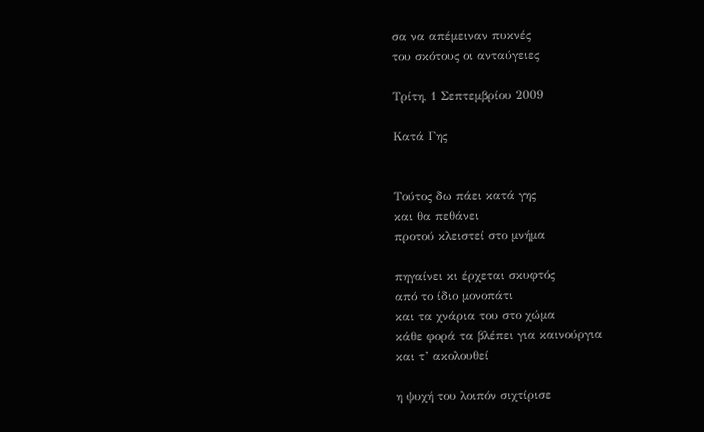σα να απέμειναν πυκνές
του σκότους οι ανταύγειες

Τρίτη, 1 Σεπτεμβρίου 2009

Κατά Γης


Τούτος δω πάει κατά γης
και θα πεθάνει
προτού κλειστεί στο μνήμα

πηγαίνει κι έρχεται σκυφτός
από το ίδιο μονοπάτι
και τα χνάρια του στο χώμα
κάθε φορά τα βλέπει για καινούργια
και τ’ ακολουθεί

η ψυχή του λοιπόν σιχτίρισε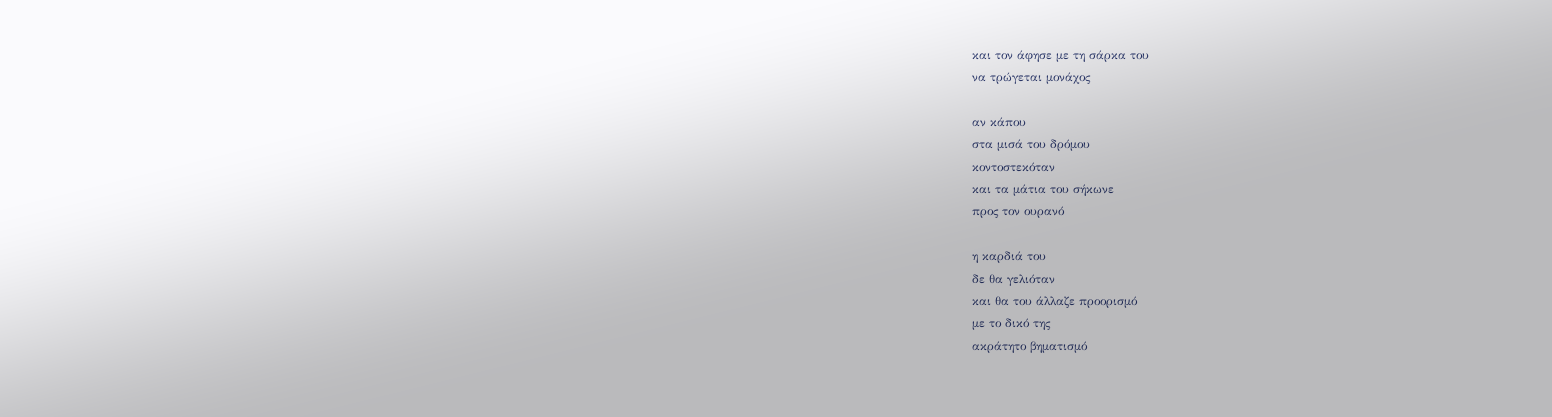και τον άφησε με τη σάρκα του
να τρώγεται μονάχος

αν κάπου
στα μισά του δρόμου
κοντοστεκόταν
και τα μάτια του σήκωνε
προς τον ουρανό

η καρδιά του
δε θα γελιόταν
και θα του άλλαζε προορισμό
με το δικό της
ακράτητο βηματισμό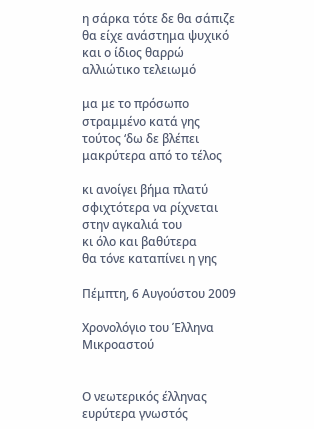η σάρκα τότε δε θα σάπιζε
θα είχε ανάστημα ψυχικό
και ο ίδιος θαρρώ
αλλιώτικο τελειωμό

μα με το πρόσωπο
στραμμένο κατά γης
τούτος ‘δω δε βλέπει
μακρύτερα από το τέλος

κι ανοίγει βήμα πλατύ
σφιχτότερα να ρίχνεται
στην αγκαλιά του
κι όλο και βαθύτερα
θα τόνε καταπίνει η γης

Πέμπτη, 6 Αυγούστου 2009

Χρονολόγιο του Έλληνα Μικροαστού


Ο νεωτερικός έλληνας
ευρύτερα γνωστός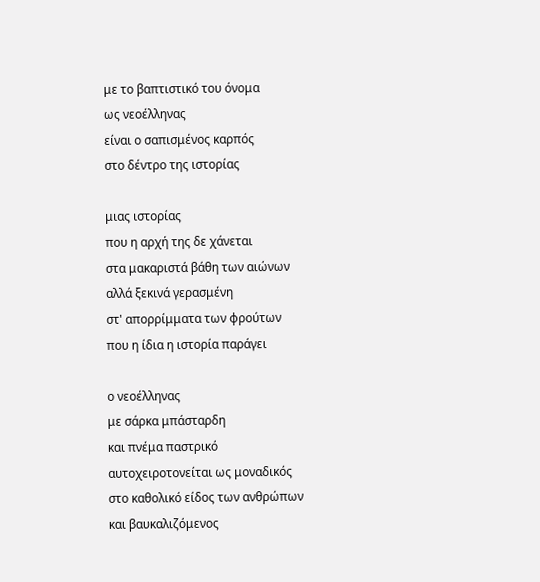με το βαπτιστικό του όνομα
ως νεοέλληνας
είναι ο σαπισμένος καρπός
στο δέντρο της ιστορίας

μιας ιστορίας
που η αρχή της δε χάνεται
στα μακαριστά βάθη των αιώνων
αλλά ξεκινά γερασμένη
στ' απορρίμματα των φρούτων
που η ίδια η ιστορία παράγει

ο νεοέλληνας
με σάρκα μπάσταρδη
και πνέμα παστρικό
αυτοχειροτονείται ως μοναδικός
στο καθολικό είδος των ανθρώπων
και βαυκαλιζόμενος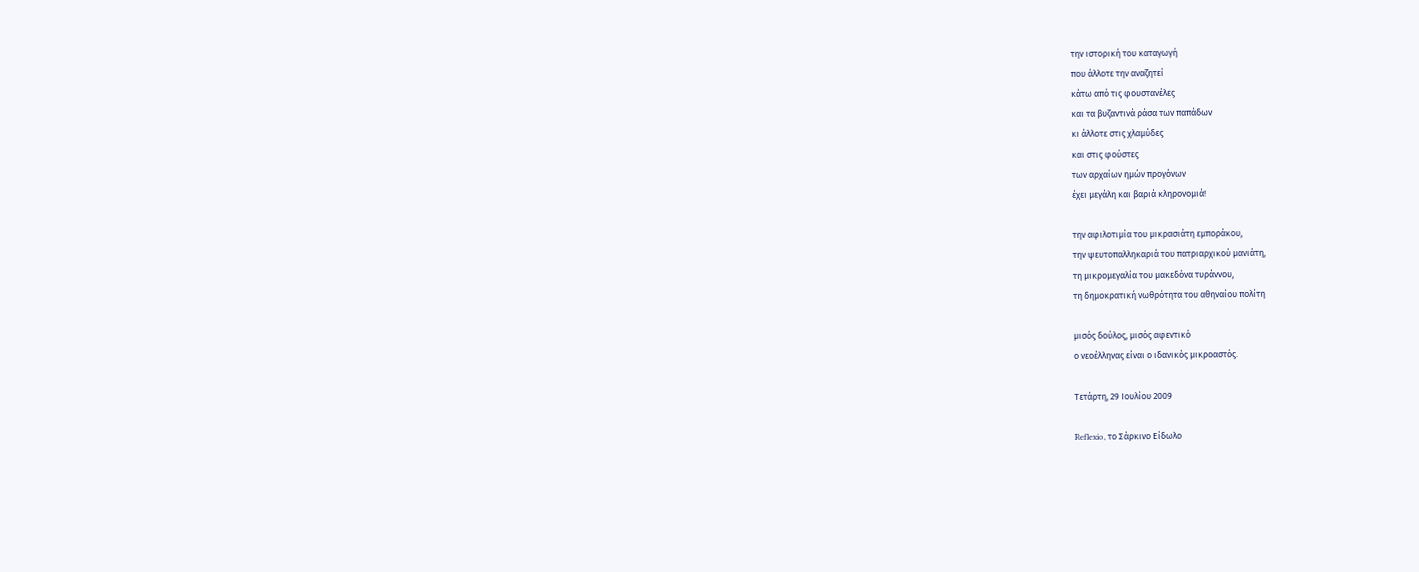την ιστορική του καταγωγή
που άλλοτε την αναζητεί
κάτω από τις φουστανέλες
και τα βυζαντινά ράσα των παπάδων
κι άλλοτε στις χλαμύδες
και στις φούστες
των αρχαίων ημών προγόνων
έχει μεγάλη και βαριά κληρονομιά!

την αφιλοτιμία του μικρασιάτη εμποράκου,
την ψευτοπαλληκαριά του πατριαρχικού μανιάτη,
τη μικρομεγαλία του μακεδόνα τυράννου,
τη δημοκρατική νωθρότητα του αθηναίου πολίτη

μισός δούλος, μισός αφεντικό
ο νεοέλληνας είναι ο ιδανικός μικροαστός.

Τετάρτη, 29 Ιουλίου 2009

Reflexio, το Σάρκινο Είδωλο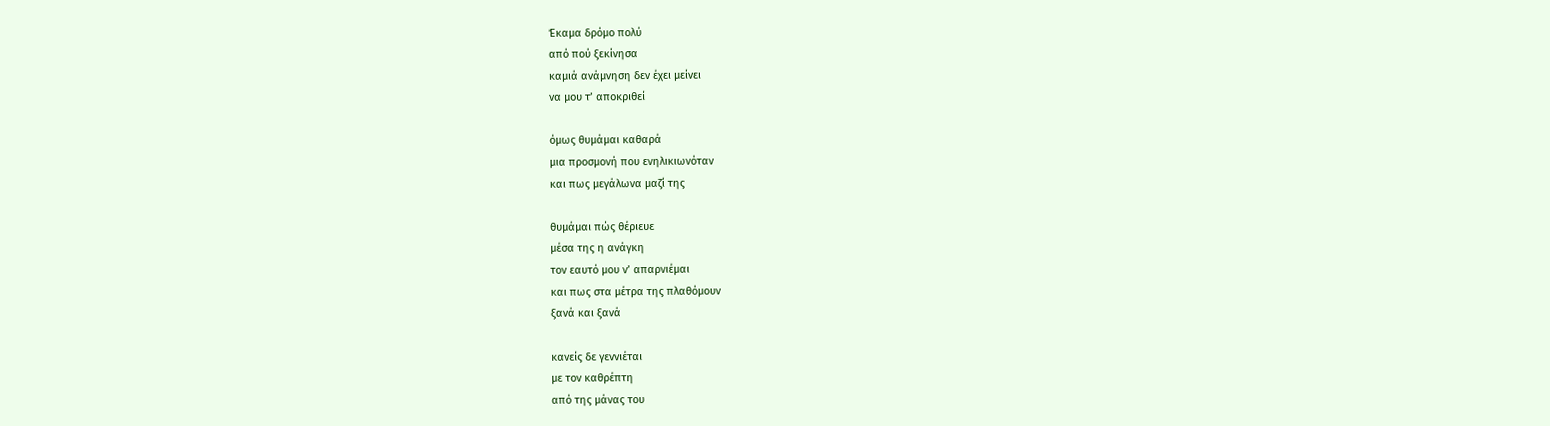Έκαμα δρόμο πολύ
από πού ξεκίνησα
καμιά ανάμνηση δεν έχει μείνει
να μου τ’ αποκριθεί

όμως θυμάμαι καθαρά
μια προσμονή που ενηλικιωνόταν
και πως μεγάλωνα μαζί της

θυμάμαι πώς θέριευε
μέσα της η ανάγκη
τον εαυτό μου ν’ απαρνιέμαι
και πως στα μέτρα της πλαθόμουν
ξανά και ξανά

κανείς δε γεννιέται
με τον καθρέπτη
από της μάνας του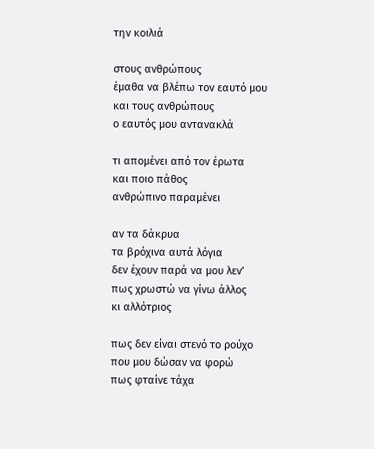την κοιλιά

στους ανθρώπους
έμαθα να βλέπω τον εαυτό μου
και τους ανθρώπους
ο εαυτός μου αντανακλά

τι απομένει από τον έρωτα
και ποιο πάθος
ανθρώπινο παραμένει

αν τα δάκρυα
τα βρόχινα αυτά λόγια
δεν έχουν παρά να μου λεν’
πως χρωστώ να γίνω άλλος
κι αλλότριος

πως δεν είναι στενό το ρούχο
που μου δώσαν να φορώ
πως φταίνε τάχα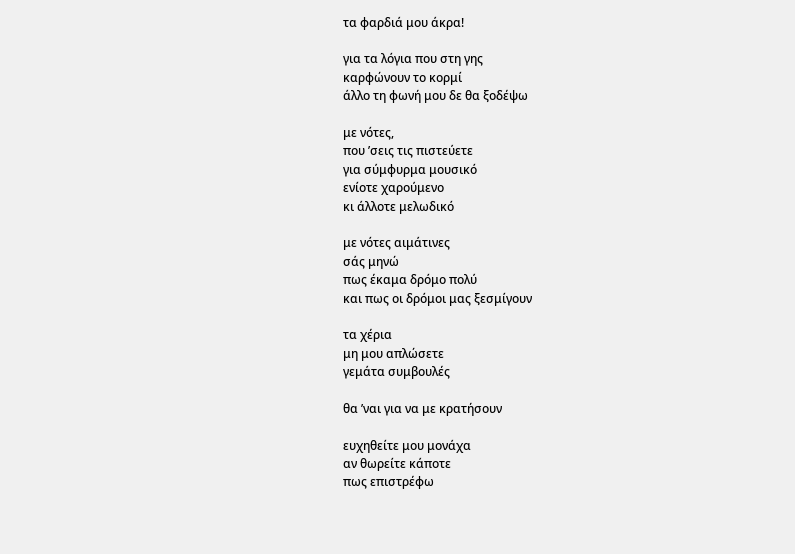τα φαρδιά μου άκρα!

για τα λόγια που στη γης
καρφώνουν το κορμί
άλλο τη φωνή μου δε θα ξοδέψω

με νότες,
που ’σεις τις πιστεύετε
για σύμφυρμα μουσικό
ενίοτε χαρούμενο
κι άλλοτε μελωδικό

με νότες αιμάτινες
σάς μηνώ
πως έκαμα δρόμο πολύ
και πως οι δρόμοι μας ξεσμίγουν

τα χέρια
μη μου απλώσετε
γεμάτα συμβουλές

θα ’ναι για να με κρατήσουν

ευχηθείτε μου μονάχα
αν θωρείτε κάποτε
πως επιστρέφω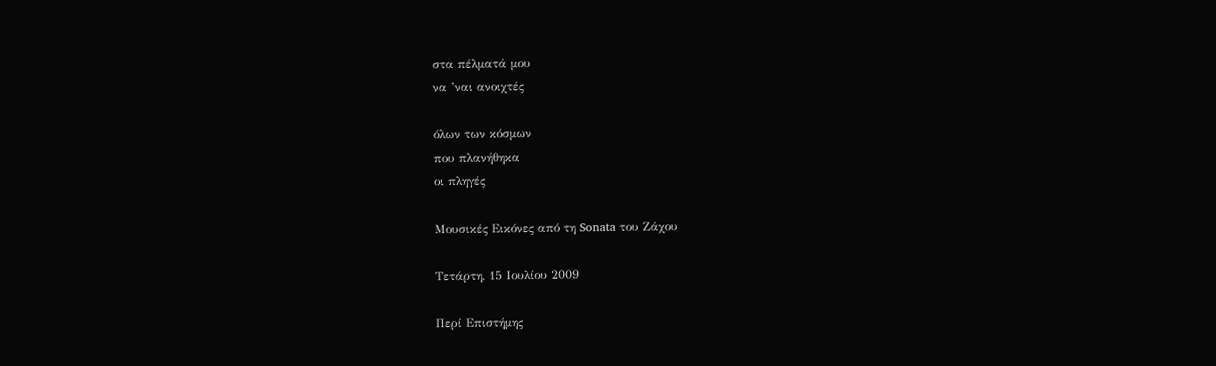στα πέλματά μου
να ’ναι ανοιχτές

όλων των κόσμων
που πλανήθηκα
οι πληγές

Μουσικές Εικόνες από τη Sonata του Ζάχου

Τετάρτη, 15 Ιουλίου 2009

Περί Επιστήμης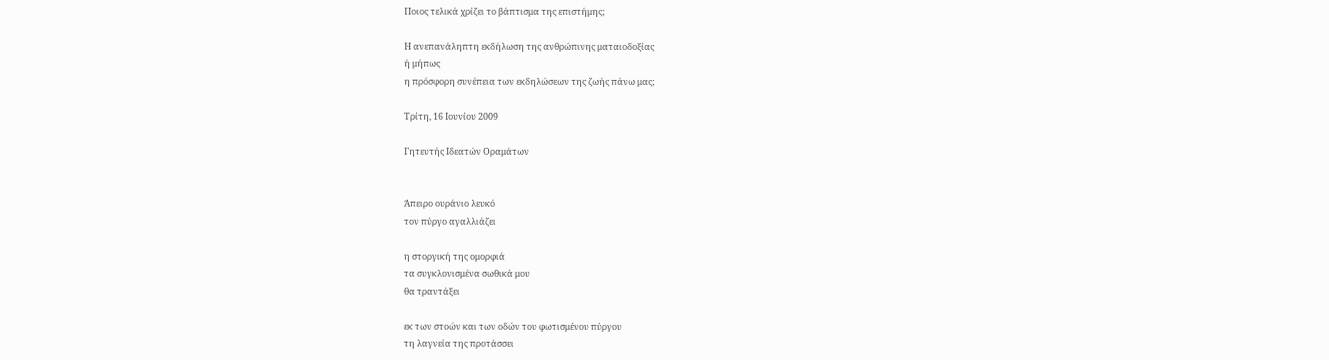Ποιος τελικά χρίζει το βάπτισμα της επιστήμης;

Η ανεπανάληπτη εκδήλωση της ανθρώπινης ματαιοδοξίας
ή μήπως
η πρόσφορη συνέπεια των εκδηλώσεων της ζωής πάνω μας;

Τρίτη, 16 Ιουνίου 2009

Γητευτής Ιδεατών Οραμάτων


Άπειρο ουράνιο λευκό
τον πύργο αγαλλιάζει

η στοργική της ομορφιά
τα συγκλονισμένα σωθικά μου
θα τραντάξει

εκ των στοών και των οδών του φωτισμένου πύργου
τη λαγνεία της προτάσσει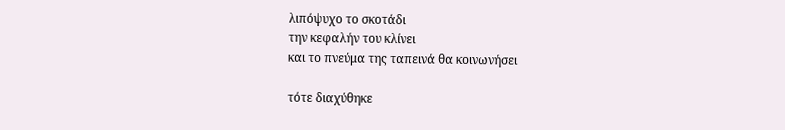λιπόψυχο το σκοτάδι
την κεφαλήν του κλίνει
και το πνεύμα της ταπεινά θα κοινωνήσει

τότε διαχύθηκε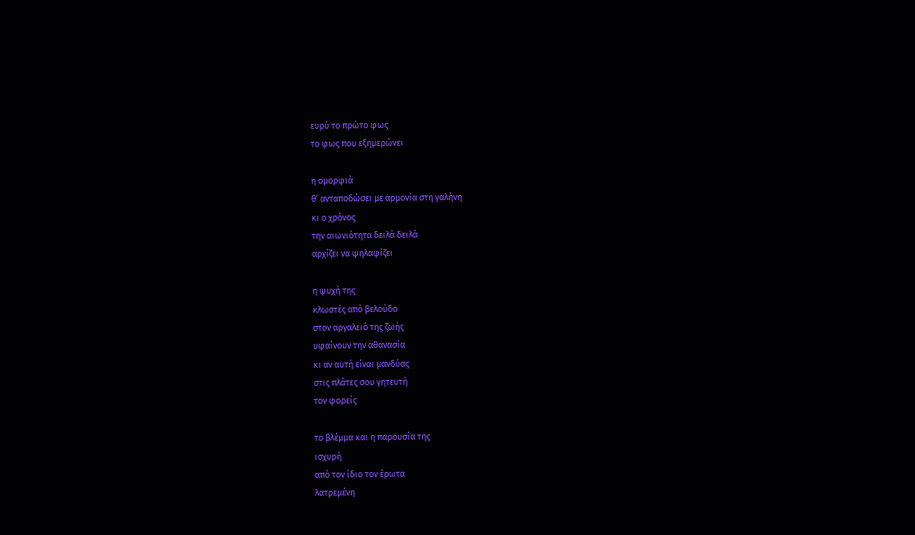ευρύ το πρώτο φως
το φως που εξημερώνει

η ομορφιά
θ’ ανταποδώσει με αρμονία στη γαλήνη
κι ο χρόνος
την αιωνιότητα δειλά δειλά
αρχίζει να ψηλαφίζει

η ψυχή της
κλωστές από βελούδο
στον αργαλειό της ζωής
υφαίνουν την αθανασία
κι αν αυτή είναι μανδύας
στις πλάτες σου γητευτή
τον φορείς

το βλέμμα και η παρουσία της
ισχυρή
από τον ίδιο τον έρωτα
λατρεμένη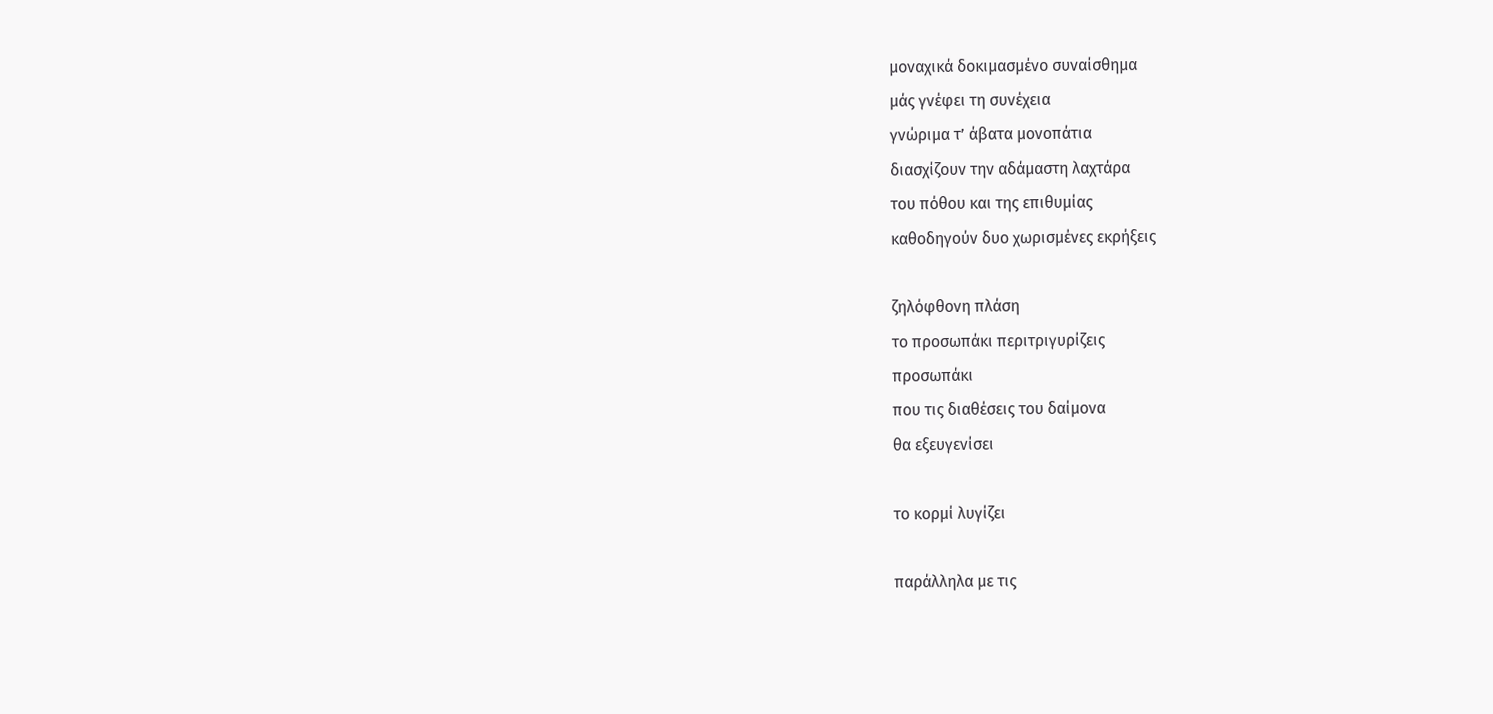μοναχικά δοκιμασμένο συναίσθημα
μάς γνέφει τη συνέχεια
γνώριμα τ’ άβατα μονοπάτια
διασχίζουν την αδάμαστη λαχτάρα
του πόθου και της επιθυμίας
καθοδηγούν δυο χωρισμένες εκρήξεις

ζηλόφθονη πλάση
το προσωπάκι περιτριγυρίζεις
προσωπάκι
που τις διαθέσεις του δαίμονα
θα εξευγενίσει

το κορμί λυγίζει

παράλληλα με τις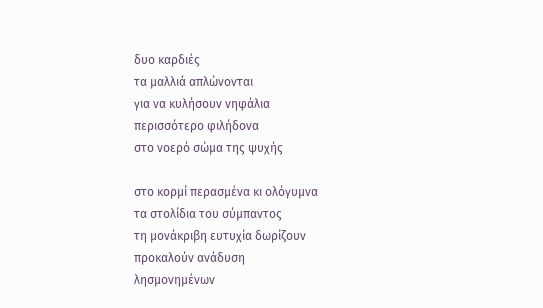δυο καρδιές
τα μαλλιά απλώνονται
για να κυλήσουν νηφάλια
περισσότερο φιλήδονα
στο νοερό σώμα της ψυχής

στο κορμί περασμένα κι ολόγυμνα
τα στολίδια του σύμπαντος
τη μονάκριβη ευτυχία δωρίζουν
προκαλούν ανάδυση
λησμονημένων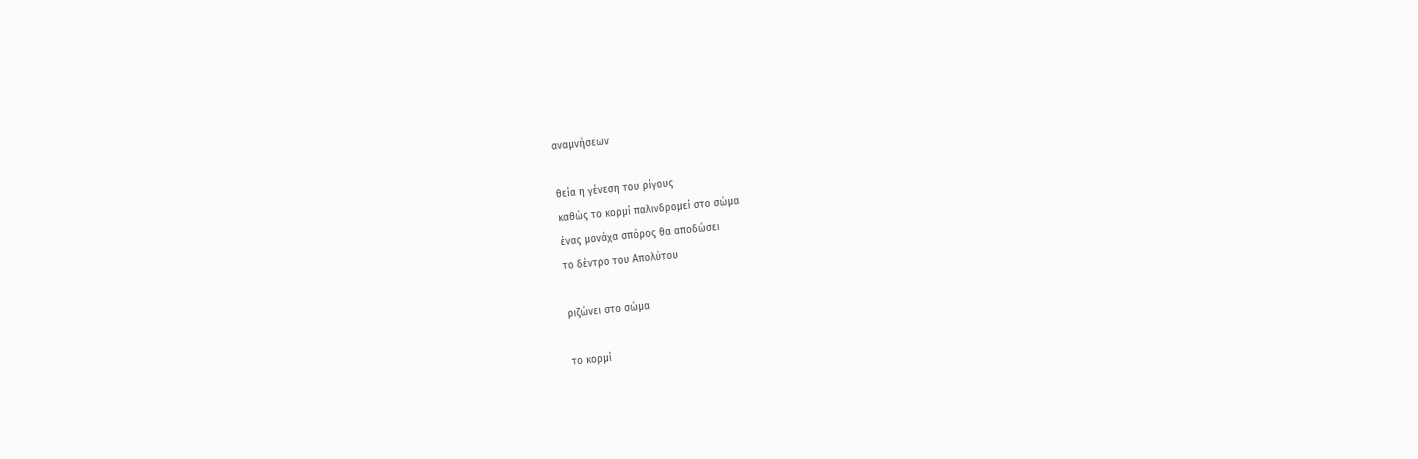αναμνήσεων

θεία η γένεση του ρίγους
καθώς το κορμί παλινδρομεί στο σώμα
ένας μονάχα σπόρος θα αποδώσει
το δέντρο του Απολύτου

ριζώνει στο σώμα

το κορμί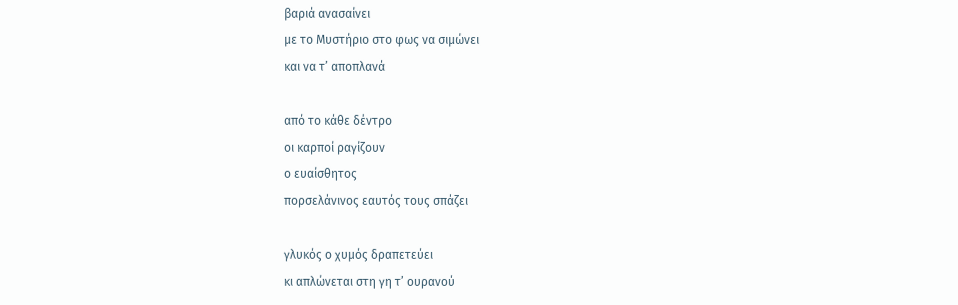βαριά ανασαίνει
με το Μυστήριο στο φως να σιμώνει
και να τ’ αποπλανά

από το κάθε δέντρο
οι καρποί ραγίζουν
ο ευαίσθητος
πορσελάνινος εαυτός τους σπάζει

γλυκός ο χυμός δραπετεύει
κι απλώνεται στη γη τ’ ουρανού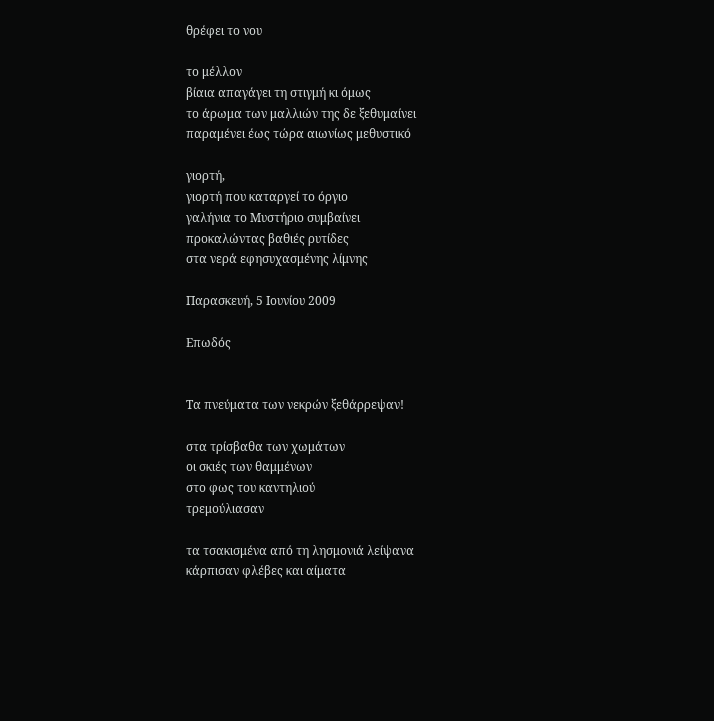θρέφει το νου

το μέλλον
βίαια απαγάγει τη στιγμή κι όμως
το άρωμα των μαλλιών της δε ξεθυμαίνει
παραμένει έως τώρα αιωνίως μεθυστικό

γιορτή,
γιορτή που καταργεί το όργιο
γαλήνια το Μυστήριο συμβαίνει
προκαλώντας βαθιές ρυτίδες
στα νερά εφησυχασμένης λίμνης

Παρασκευή, 5 Ιουνίου 2009

Επωδός


Τα πνεύματα των νεκρών ξεθάρρεψαν!

στα τρίσβαθα των χωμάτων
οι σκιές των θαμμένων
στο φως του καντηλιού
τρεμούλιασαν

τα τσακισμένα από τη λησμονιά λείψανα
κάρπισαν φλέβες και αίματα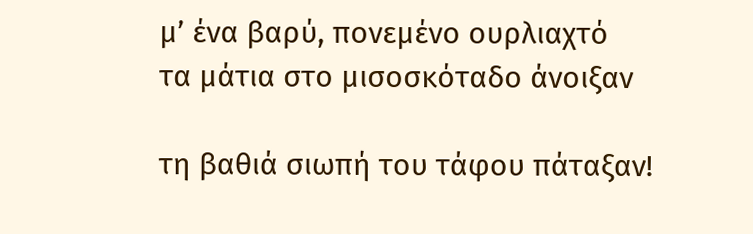μ’ ένα βαρύ, πονεμένο ουρλιαχτό
τα μάτια στο μισοσκόταδο άνοιξαν

τη βαθιά σιωπή του τάφου πάταξαν!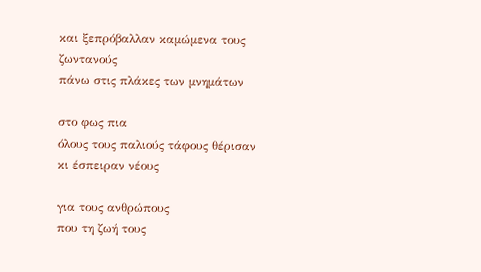και ξεπρόβαλλαν καμώμενα τους ζωντανούς
πάνω στις πλάκες των μνημάτων

στο φως πια
όλους τους παλιούς τάφους θέρισαν
κι έσπειραν νέους

για τους ανθρώπους
που τη ζωή τους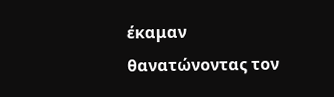έκαμαν
θανατώνοντας τον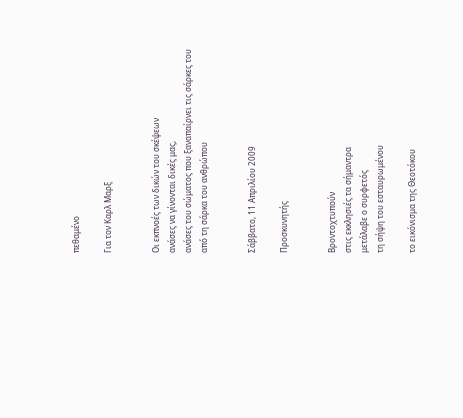πεθαμένο

Για τον Καρλ Μαρξ


Οι εκπνοές των δικών του σκέψεων
ανάσες να γίνονται δικές μας,
ανάσες του σώματος που ξαναπαίρνει τις σάρκες του
από τη σάρκα του ανθρώπου


Σάββατο, 11 Απριλίου 2009

Προσκυνητής


Βροντοχτυπούν
στις εκκλησιές τα σήμαντρα
μετάλαβε ο συρφετός
τη σήψη του εσταυρωμένου

το εικόνισμα της Θεοτόκου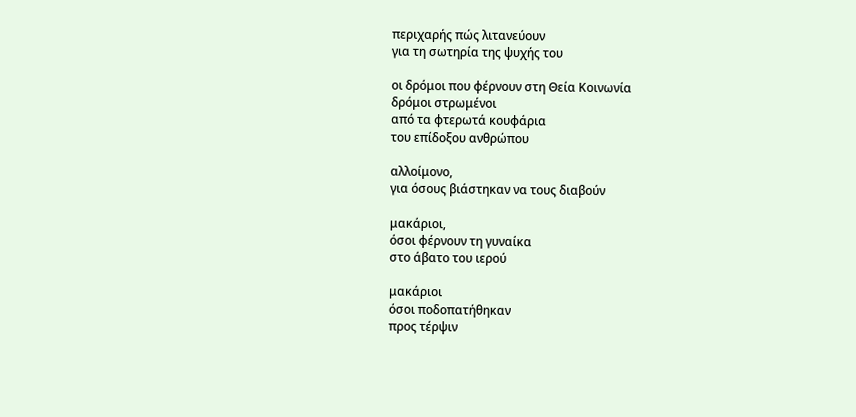περιχαρής πώς λιτανεύουν
για τη σωτηρία της ψυχής του

οι δρόμοι που φέρνουν στη Θεία Κοινωνία
δρόμοι στρωμένοι
από τα φτερωτά κουφάρια
του επίδοξου ανθρώπου

αλλοίμονο,
για όσους βιάστηκαν να τους διαβούν

μακάριοι,
όσοι φέρνουν τη γυναίκα
στο άβατο του ιερού

μακάριοι
όσοι ποδοπατήθηκαν
προς τέρψιν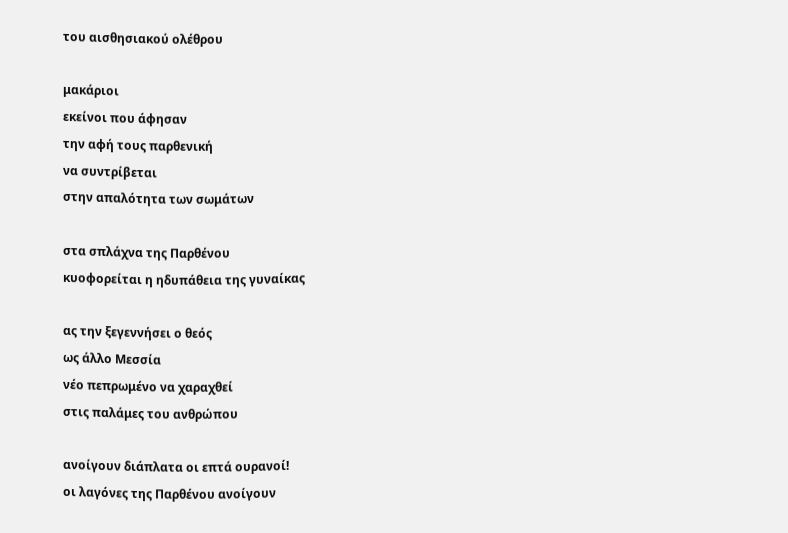του αισθησιακού ολέθρου

μακάριοι
εκείνοι που άφησαν
την αφή τους παρθενική
να συντρίβεται
στην απαλότητα των σωμάτων

στα σπλάχνα της Παρθένου
κυοφορείται η ηδυπάθεια της γυναίκας

ας την ξεγεννήσει ο θεός
ως άλλο Μεσσία
νέο πεπρωμένο να χαραχθεί
στις παλάμες του ανθρώπου

ανοίγουν διάπλατα οι επτά ουρανοί!
οι λαγόνες της Παρθένου ανοίγουν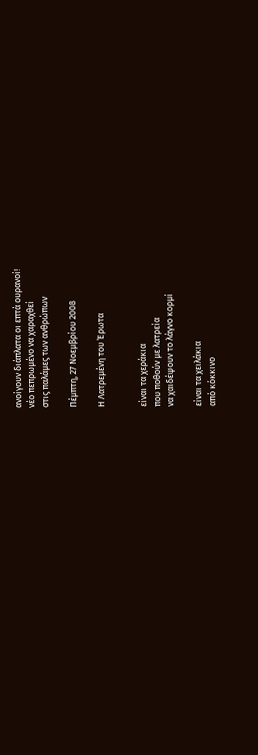ανοίγουν διάπλατα οι επτά ουρανοί!
νέο πεπρωμένο να χαραχθεί
στις παλάμες των ανθρώπων

Πέμπτη, 27 Νοεμβρίου 2008

Η Λατρεμένη του Έρωτα


είναι τα χεράκια
που ποθούν με λατρεία
να χαιδέψουν το λάγνο κορμί

είναι τα χειλάκια
από κόκκινο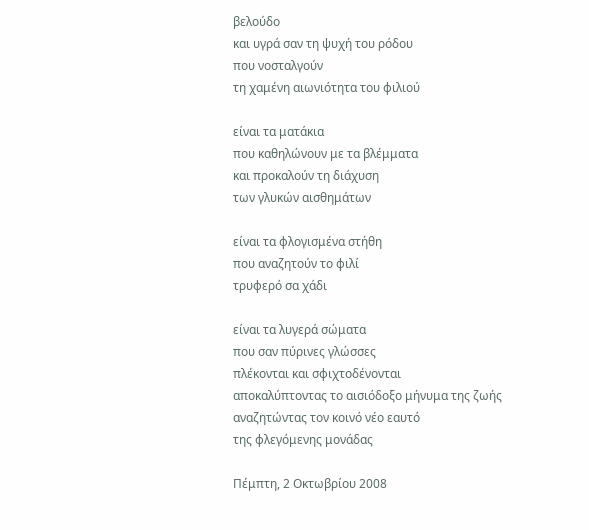βελούδο
και υγρά σαν τη ψυχή του ρόδου
που νοσταλγούν
τη χαμένη αιωνιότητα του φιλιού

είναι τα ματάκια
που καθηλώνουν με τα βλέμματα
και προκαλούν τη διάχυση
των γλυκών αισθημάτων

είναι τα φλογισμένα στήθη
που αναζητούν το φιλί
τρυφερό σα χάδι

είναι τα λυγερά σώματα
που σαν πύρινες γλώσσες
πλέκονται και σφιχτοδένονται
αποκαλύπτοντας το αισιόδοξο μήνυμα της ζωής
αναζητώντας τον κοινό νέο εαυτό
της φλεγόμενης μονάδας

Πέμπτη, 2 Οκτωβρίου 2008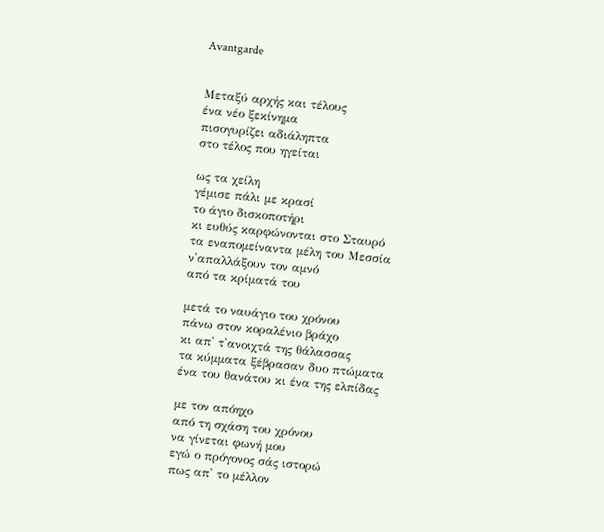Avantgarde


Μεταξύ αρχής και τέλους
ένα νέο ξεκίνημα
πισογυρίζει αδιάληπτα
στο τέλος που ηγείται

ως τα χείλη
γέμισε πάλι με κρασί
το άγιο δισκοποτήρι
κι ευθύς καρφώνονται στο Σταυρό
τα εναπομείναντα μέλη του Μεσσία
ν'απαλλάξουν τον αμνό
από τα κρίματά του

μετά το ναυάγιο του χρόνου
πάνω στον κοραλένιο βράχο
κι απ' τ'ανοιχτά της θάλασσας
τα κύμματα ξέβρασαν δυο πτώματα
ένα του θανάτου κι ένα της ελπίδας

με τον απόηχο
από τη σχάση του χρόνου
να γίνεται φωνή μου
εγώ ο πρόγονος σάς ιστορώ
πως απ' το μέλλον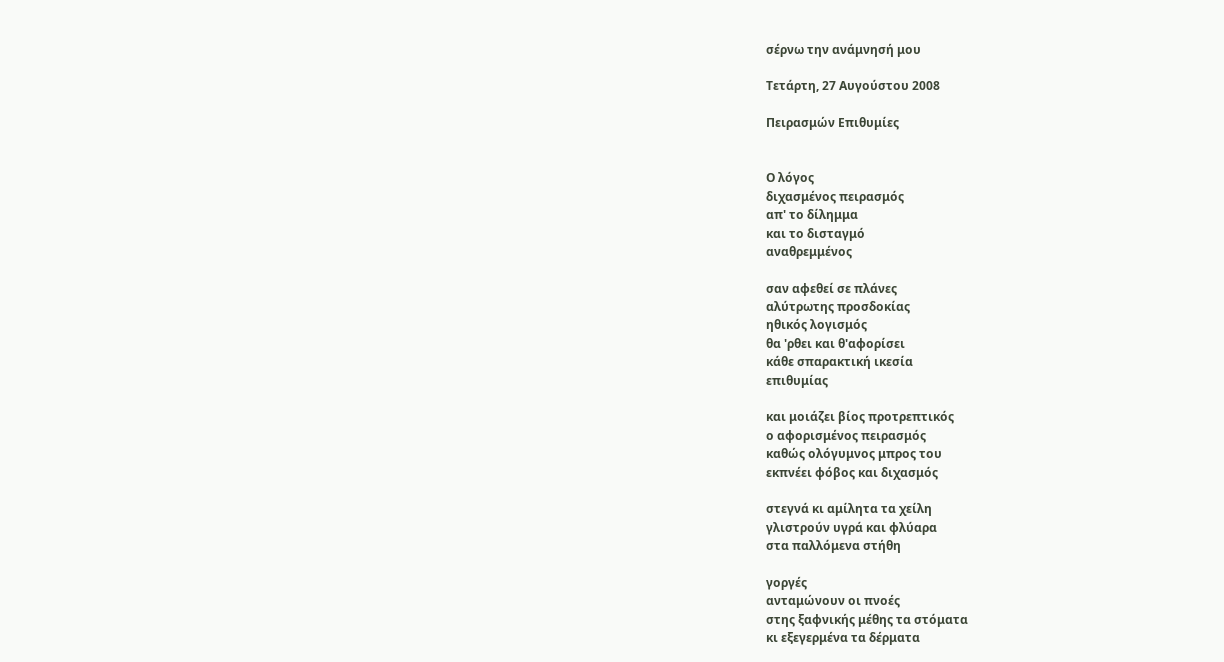σέρνω την ανάμνησή μου

Τετάρτη, 27 Αυγούστου 2008

Πειρασμών Επιθυμίες


Ο λόγος
διχασμένος πειρασμός
απ' το δίλημμα
και το δισταγμό
αναθρεμμένος

σαν αφεθεί σε πλάνες
αλύτρωτης προσδοκίας
ηθικός λογισμός
θα 'ρθει και θ'αφορίσει
κάθε σπαρακτική ικεσία
επιθυμίας

και μοιάζει βίος προτρεπτικός
ο αφορισμένος πειρασμός
καθώς ολόγυμνος μπρος του
εκπνέει φόβος και διχασμός

στεγνά κι αμίλητα τα χείλη
γλιστρούν υγρά και φλύαρα
στα παλλόμενα στήθη

γοργές
ανταμώνουν οι πνοές
στης ξαφνικής μέθης τα στόματα
κι εξεγερμένα τα δέρματα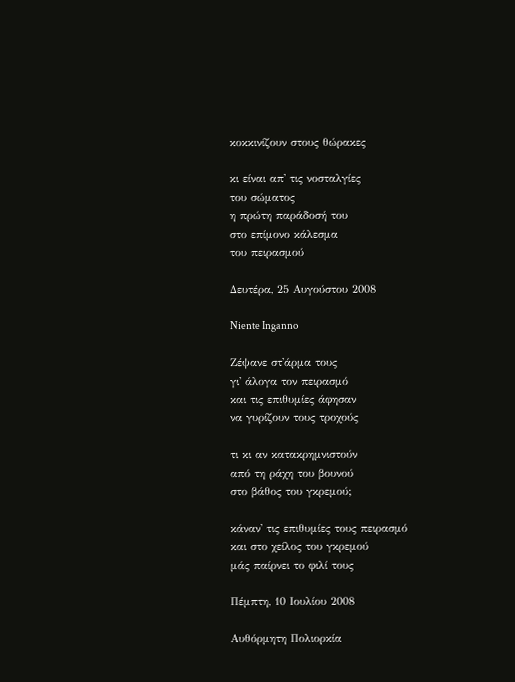κοκκινίζουν στους θώρακες

κι είναι απ' τις νοσταλγίες
του σώματος
η πρώτη παράδοσή του
στο επίμονο κάλεσμα
του πειρασμού

Δευτέρα, 25 Αυγούστου 2008

Niente Inganno

Ζέψανε στ'άρμα τους
γι' άλογα τον πειρασμό
και τις επιθυμίες άφησαν
να γυρίζουν τους τροχούς

τι κι αν κατακρημνιστούν
από τη ράχη του βουνού
στο βάθος του γκρεμού;

κάναν' τις επιθυμίες τους πειρασμό
και στο χείλος του γκρεμού
μάς παίρνει το φιλί τους

Πέμπτη, 10 Ιουλίου 2008

Αυθόρμητη Πολιορκία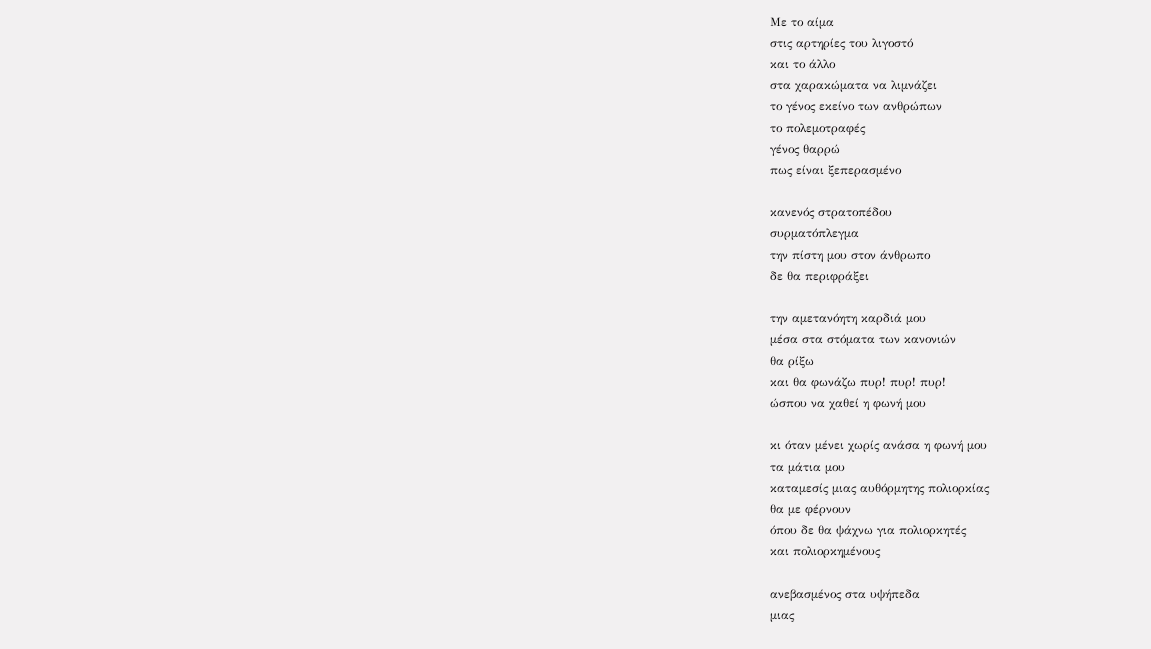Με το αίμα
στις αρτηρίες του λιγοστό
και το άλλο
στα χαρακώματα να λιμνάζει
το γένος εκείνο των ανθρώπων
το πολεμοτραφές
γένος θαρρώ
πως είναι ξεπερασμένο

κανενός στρατοπέδου
συρματόπλεγμα
την πίστη μου στον άνθρωπο
δε θα περιφράξει

την αμετανόητη καρδιά μου
μέσα στα στόματα των κανονιών
θα ρίξω
και θα φωνάζω πυρ! πυρ! πυρ!
ώσπου να χαθεί η φωνή μου

κι όταν μένει χωρίς ανάσα η φωνή μου
τα μάτια μου
καταμεσίς μιας αυθόρμητης πολιορκίας
θα με φέρνουν
όπου δε θα ψάχνω για πολιορκητές
και πολιορκημένους

ανεβασμένος στα υψήπεδα
μιας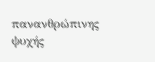πανανθρώπινης ψυχής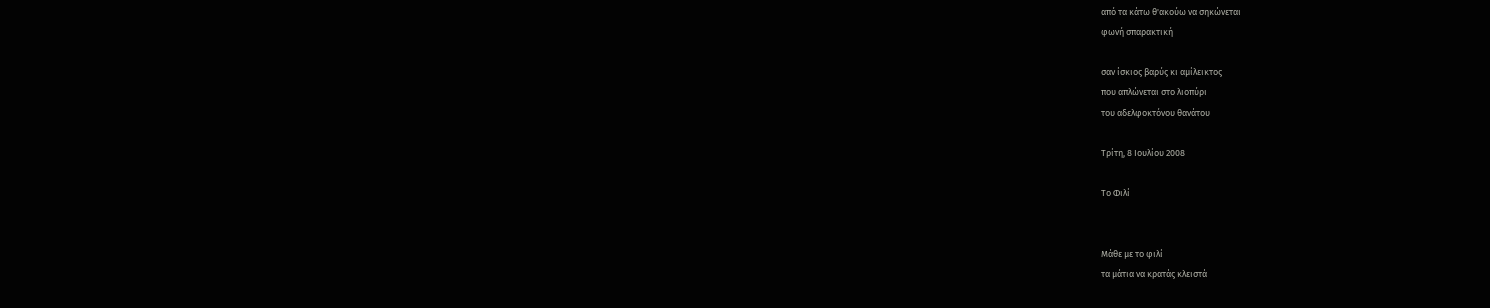από τα κάτω θ'ακούω να σηκώνεται
φωνή σπαρακτική

σαν ίσκιος βαρύς κι αμίλεικτος
που απλώνεται στο λιοπύρι
του αδελφοκτόνου θανάτου

Τρίτη, 8 Ιουλίου 2008

Το Φιλί


Μάθε με το φιλί
τα μάτια να κρατάς κλειστά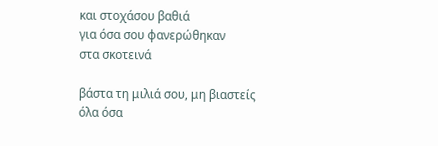και στοχάσου βαθιά
για όσα σου φανερώθηκαν
στα σκοτεινά

βάστα τη μιλιά σου, μη βιαστείς
όλα όσα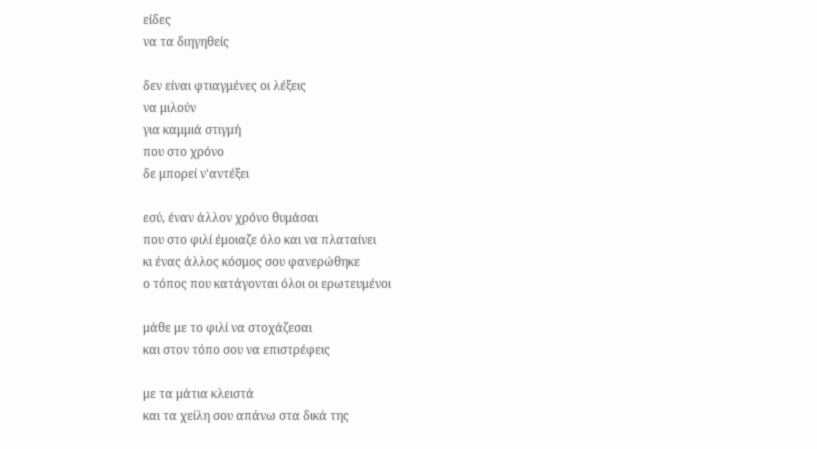είδες
να τα διηγηθείς

δεν είναι φτιαγμένες οι λέξεις
να μιλούν
για καμμιά στιγμή
που στο χρόνο
δε μπορεί ν'αντέξει

εσύ, έναν άλλον χρόνο θυμάσαι
που στο φιλί έμοιαζε όλο και να πλαταίνει
κι ένας άλλος κόσμος σου φανερώθηκε
ο τόπος που κατάγονται όλοι οι ερωτευμένοι

μάθε με το φιλί να στοχάζεσαι
και στον τόπο σου να επιστρέφεις

με τα μάτια κλειστά
και τα χείλη σου απάνω στα δικά της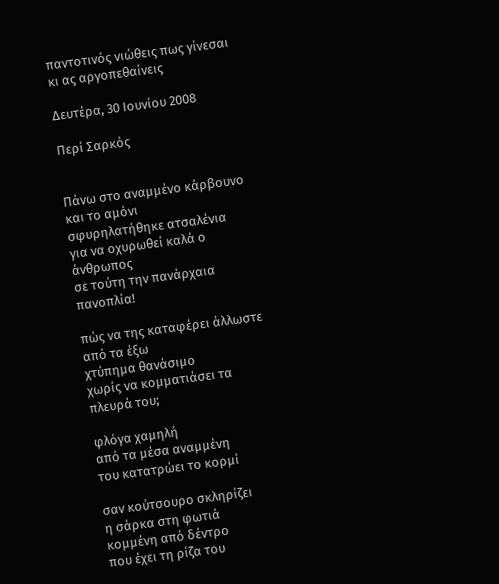παντοτινός νιώθεις πως γίνεσαι
κι ας αργοπεθαίνεις

Δευτέρα, 30 Ιουνίου 2008

Περί Σαρκός


Πάνω στο αναμμένο κάρβουνο
και το αμόνι
σφυρηλατήθηκε ατσαλένια
για να οχυρωθεί καλά ο άνθρωπος
σε τούτη την πανάρχαια πανοπλία!

πώς να της καταφέρει άλλωστε
από τα έξω
χτύπημα θανάσιμο
χωρίς να κομματιάσει τα πλευρά του;

φλόγα χαμηλή
από τα μέσα αναμμένη
του κατατρώει το κορμί

σαν κούτσουρο σκληρίζει
η σάρκα στη φωτιά
κομμένη από δέντρο
που έχει τη ρίζα του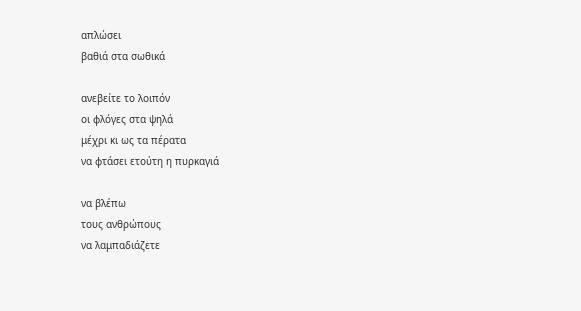απλώσει
βαθιά στα σωθικά

ανεβείτε το λοιπόν
οι φλόγες στα ψηλά
μέχρι κι ως τα πέρατα
να φτάσει ετούτη η πυρκαγιά

να βλέπω
τους ανθρώπους
να λαμπαδιάζετε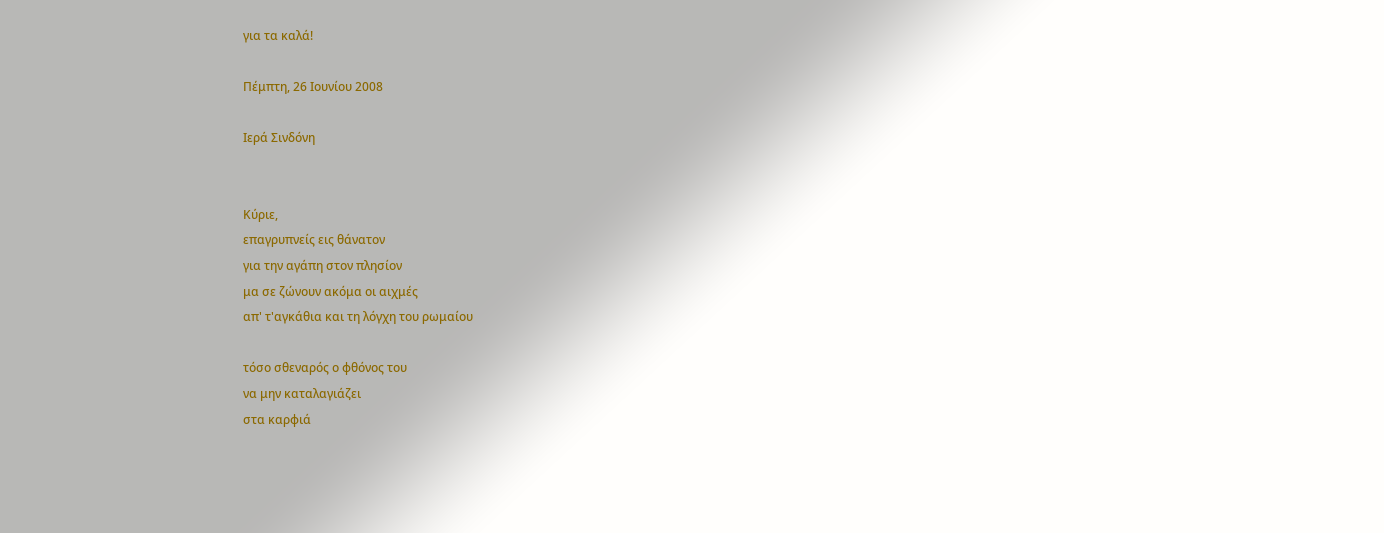για τα καλά!

Πέμπτη, 26 Ιουνίου 2008

Ιερά Σινδόνη


Κύριε,
επαγρυπνείς εις θάνατον
για την αγάπη στον πλησίον
μα σε ζώνουν ακόμα οι αιχμές
απ' τ'αγκάθια και τη λόγχη του ρωμαίου

τόσο σθεναρός ο φθόνος του
να μην καταλαγιάζει
στα καρφιά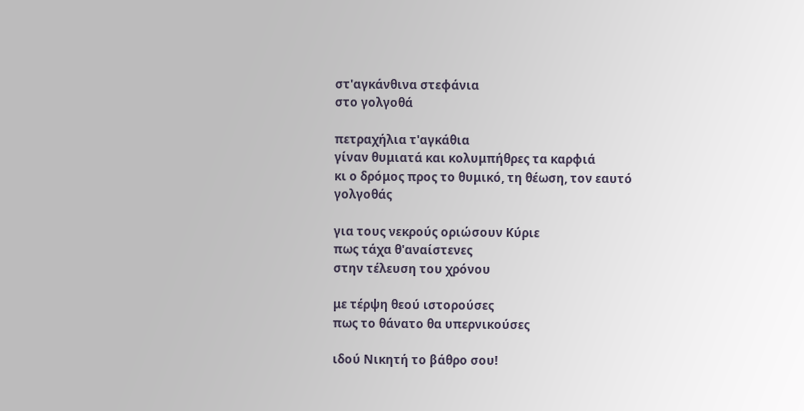στ'αγκάνθινα στεφάνια
στο γολγοθά

πετραχήλια τ'αγκάθια
γίναν θυμιατά και κολυμπήθρες τα καρφιά
κι ο δρόμος προς το θυμικό, τη θέωση, τον εαυτό
γολγοθάς

για τους νεκρούς οριώσουν Κύριε
πως τάχα θ'αναίστενες
στην τέλευση του χρόνου

με τέρψη θεού ιστορούσες
πως το θάνατο θα υπερνικούσες

ιδού Νικητή το βάθρο σου!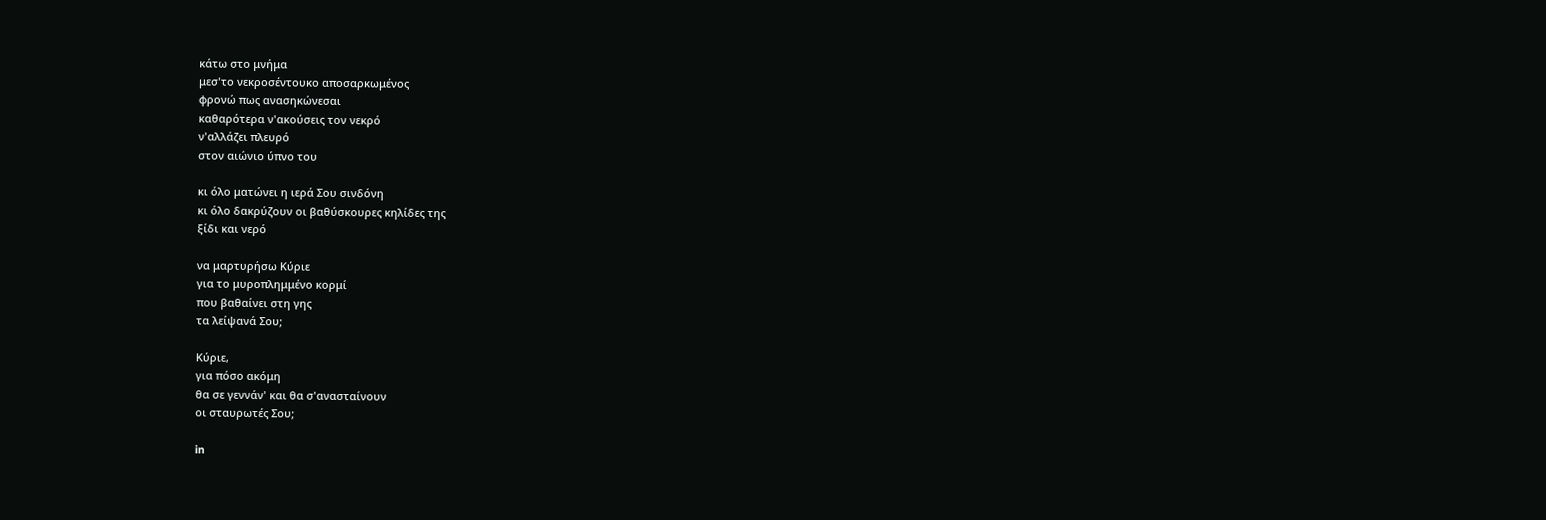κάτω στο μνήμα
μεσ'το νεκροσέντουκο αποσαρκωμένος
φρονώ πως ανασηκώνεσαι
καθαρότερα ν'ακούσεις τον νεκρό
ν'αλλάζει πλευρό
στον αιώνιο ύπνο του

κι όλο ματώνει η ιερά Σου σινδόνη
κι όλο δακρύζουν οι βαθύσκουρες κηλίδες της
ξίδι και νερό

να μαρτυρήσω Κύριε
για το μυροπλημμένο κορμί
που βαθαίνει στη γης
τα λείψανά Σου;

Κύριε,
για πόσο ακόμη
θα σε γεννάν' και θα σ'ανασταίνουν
οι σταυρωτές Σου;

in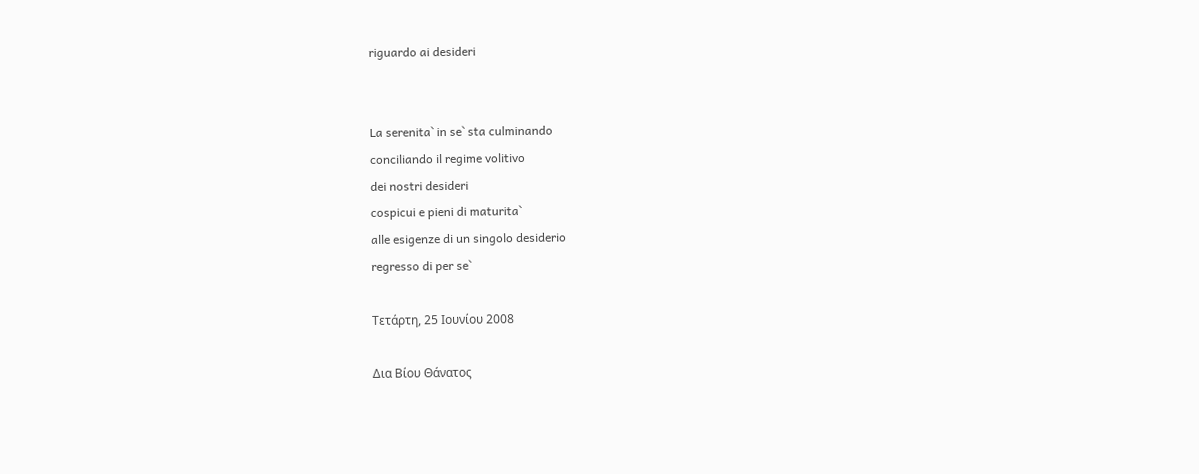riguardo ai desideri


La serenita` in se` sta culminando
conciliando il regime volitivo
dei nostri desideri
cospicui e pieni di maturita`
alle esigenze di un singolo desiderio
regresso di per se`

Τετάρτη, 25 Ιουνίου 2008

Δια Βίου Θάνατος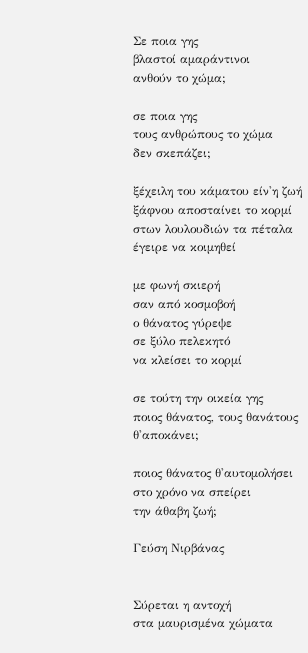Σε ποια γης
βλαστοί αμαράντινοι
ανθούν το χώμα;

σε ποια γης
τους ανθρώπους το χώμα
δεν σκεπάζει;

ξέχειλη του κάματου είν'η ζωή
ξάφνου αποσταίνει το κορμί
στων λουλουδιών τα πέταλα
έγειρε να κοιμηθεί

με φωνή σκιερή
σαν από κοσμοβοή
ο θάνατος γύρεψε
σε ξύλο πελεκητό
να κλείσει το κορμί

σε τούτη την οικεία γης
ποιος θάνατος, τους θανάτους
θ'αποκάνει;

ποιος θάνατος θ'αυτομολήσει
στο χρόνο να σπείρει
την άθαβη ζωή;

Γεύση Νιρβάνας


Σύρεται η αντοχή
στα μαυρισμένα χώματα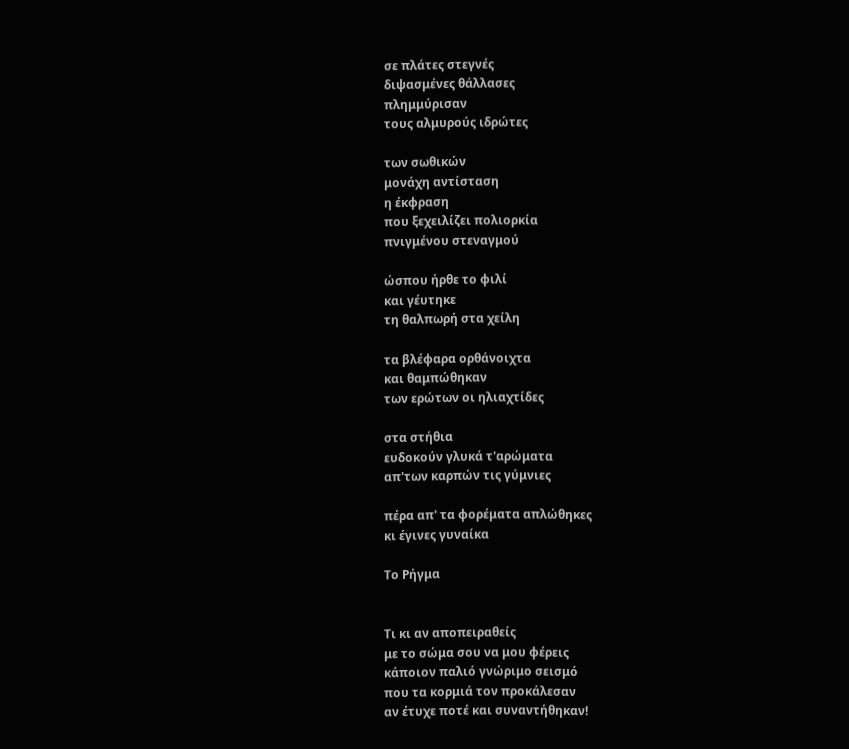σε πλάτες στεγνές
διψασμένες θάλλασες
πλημμύρισαν
τους αλμυρούς ιδρώτες

των σωθικών
μονάχη αντίσταση
η έκφραση
που ξεχειλίζει πολιορκία
πνιγμένου στεναγμού

ώσπου ήρθε το φιλί
και γέυτηκε
τη θαλπωρή στα χείλη

τα βλέφαρα ορθάνοιχτα
και θαμπώθηκαν
των ερώτων οι ηλιαχτίδες

στα στήθια
ευδοκούν γλυκά τ'αρώματα
απ'των καρπών τις γύμνιες

πέρα απ' τα φορέματα απλώθηκες
κι έγινες γυναίκα

Το Ρήγμα


Τι κι αν αποπειραθείς
με το σώμα σου να μου φέρεις
κάποιον παλιό γνώριμο σεισμό
που τα κορμιά τον προκάλεσαν
αν έτυχε ποτέ και συναντήθηκαν!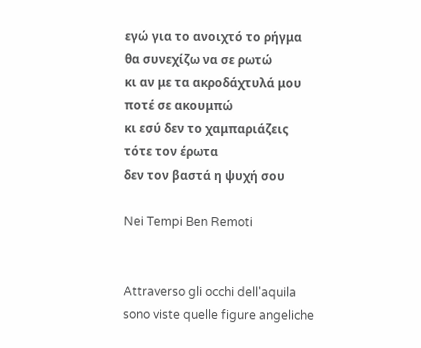εγώ για το ανοιχτό το ρήγμα
θα συνεχίζω να σε ρωτώ
κι αν με τα ακροδάχτυλά μου
ποτέ σε ακουμπώ
κι εσύ δεν το χαμπαριάζεις
τότε τον έρωτα
δεν τον βαστά η ψυχή σου

Nei Tempi Ben Remoti


Attraverso gli occhi dell'aquila
sono viste quelle figure angeliche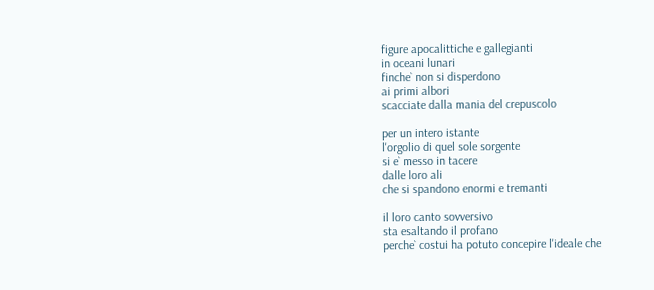figure apocalittiche e gallegianti
in oceani lunari
finche` non si disperdono
ai primi albori
scacciate dalla mania del crepuscolo

per un intero istante
l'orgolio di quel sole sorgente
si e` messo in tacere
dalle loro ali
che si spandono enormi e tremanti

il loro canto sovversivo
sta esaltando il profano
perche` costui ha potuto concepire l'ideale che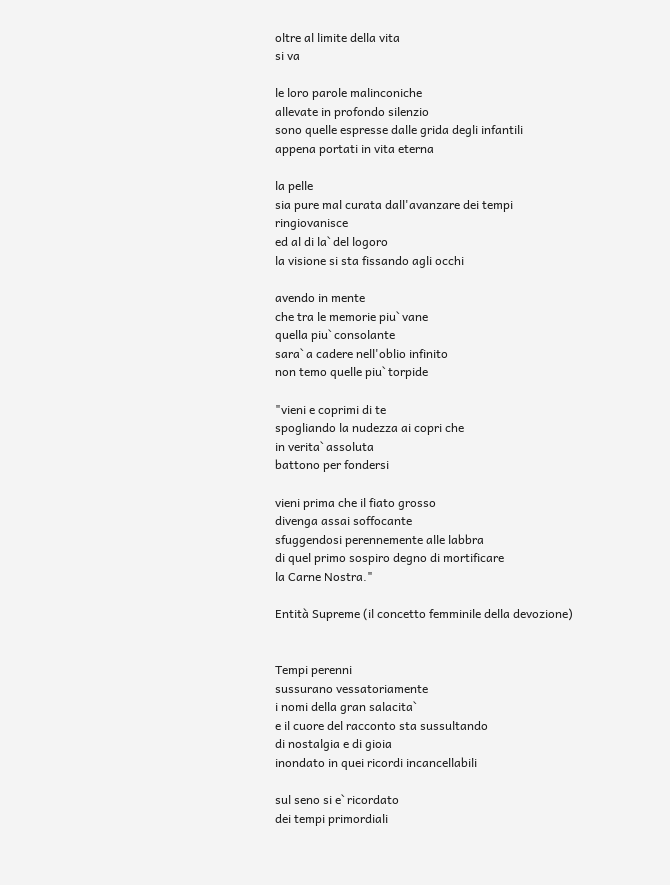oltre al limite della vita
si va

le loro parole malinconiche
allevate in profondo silenzio
sono quelle espresse dalle grida degli infantili
appena portati in vita eterna

la pelle
sia pure mal curata dall'avanzare dei tempi
ringiovanisce
ed al di la` del logoro
la visione si sta fissando agli occhi

avendo in mente
che tra le memorie piu` vane
quella piu` consolante
sara` a cadere nell'oblio infinito
non temo quelle piu` torpide

"vieni e coprimi di te
spogliando la nudezza ai copri che
in verita` assoluta
battono per fondersi

vieni prima che il fiato grosso
divenga assai soffocante
sfuggendosi perennemente alle labbra
di quel primo sospiro degno di mortificare
la Carne Nostra."

Entità Supreme (il concetto femminile della devozione)


Tempi perenni
sussurano vessatoriamente
i nomi della gran salacita`
e il cuore del racconto sta sussultando
di nostalgia e di gioia
inondato in quei ricordi incancellabili

sul seno si e` ricordato
dei tempi primordiali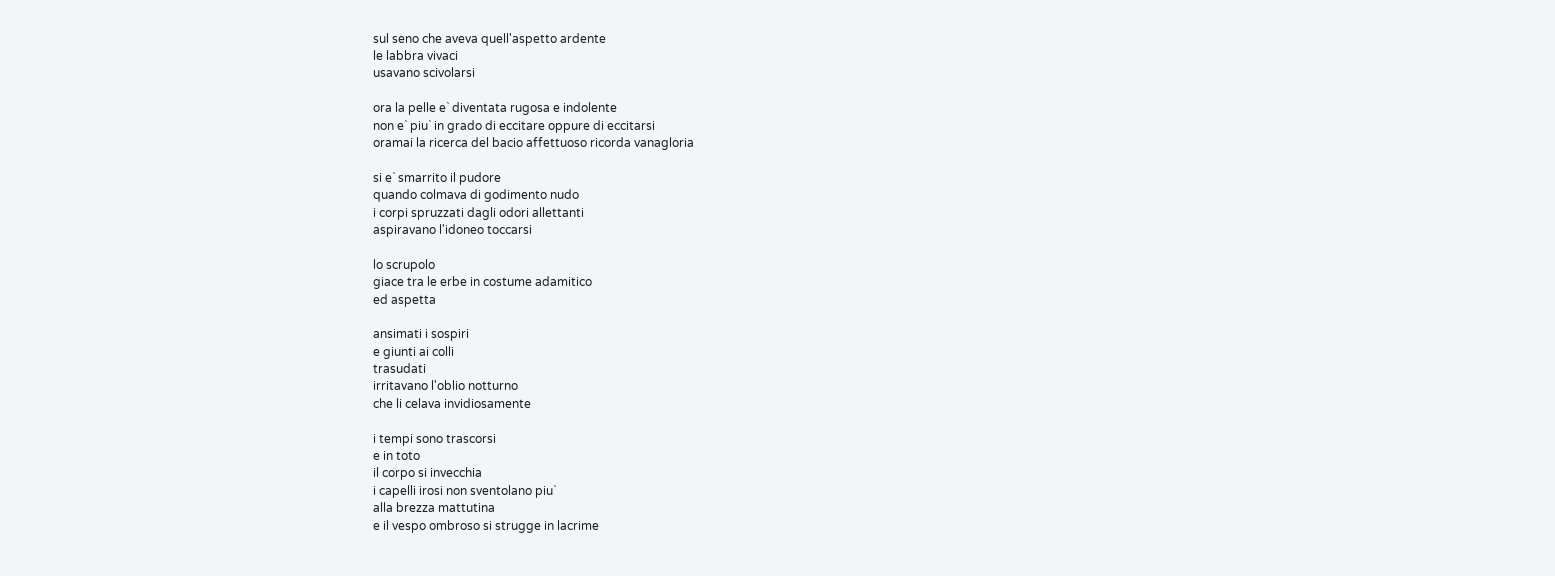sul seno che aveva quell'aspetto ardente
le labbra vivaci
usavano scivolarsi

ora la pelle e` diventata rugosa e indolente
non e` piu` in grado di eccitare oppure di eccitarsi
oramai la ricerca del bacio affettuoso ricorda vanagloria

si e` smarrito il pudore
quando colmava di godimento nudo
i corpi spruzzati dagli odori allettanti
aspiravano l'idoneo toccarsi

lo scrupolo
giace tra le erbe in costume adamitico
ed aspetta

ansimati i sospiri
e giunti ai colli
trasudati
irritavano l'oblio notturno
che li celava invidiosamente

i tempi sono trascorsi
e in toto
il corpo si invecchia
i capelli irosi non sventolano piu`
alla brezza mattutina
e il vespo ombroso si strugge in lacrime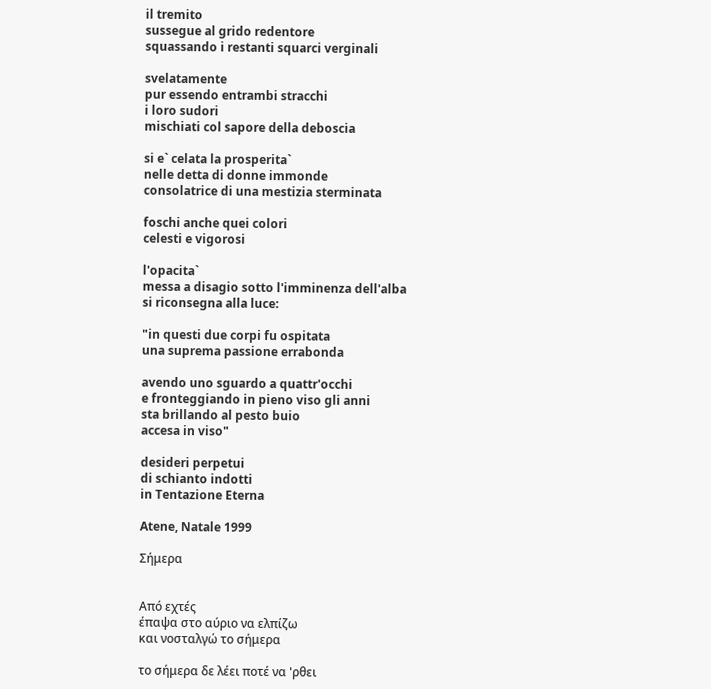il tremito
sussegue al grido redentore
squassando i restanti squarci verginali

svelatamente
pur essendo entrambi stracchi
i loro sudori
mischiati col sapore della deboscia

si e` celata la prosperita`
nelle detta di donne immonde
consolatrice di una mestizia sterminata

foschi anche quei colori
celesti e vigorosi

l'opacita`
messa a disagio sotto l'imminenza dell'alba
si riconsegna alla luce:

"in questi due corpi fu ospitata
una suprema passione errabonda

avendo uno sguardo a quattr'occhi
e fronteggiando in pieno viso gli anni
sta brillando al pesto buio
accesa in viso"

desideri perpetui
di schianto indotti
in Tentazione Eterna

Atene, Natale 1999

Σήμερα


Από εχτές
έπαψα στο αύριο να ελπίζω
και νοσταλγώ το σήμερα

το σήμερα δε λέει ποτέ να 'ρθει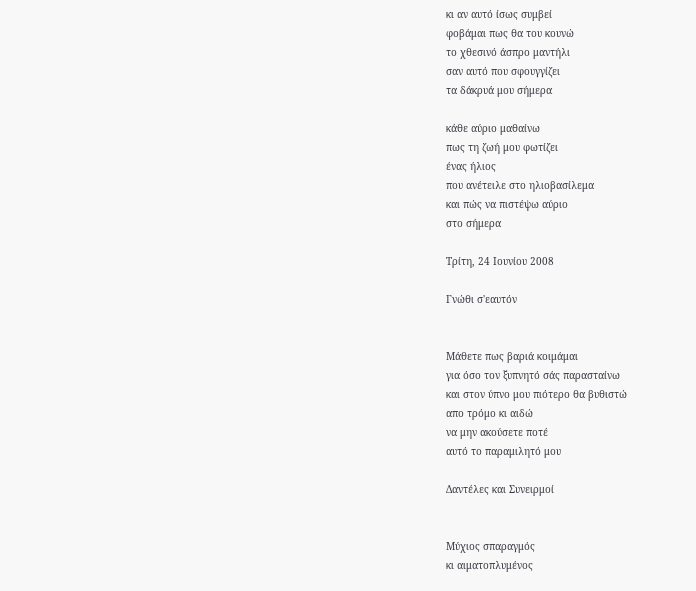κι αν αυτό ίσως συμβεί
φοβάμαι πως θα του κουνώ
το χθεσινό άσπρο μαντήλι
σαν αυτό που σφουγγίζει
τα δάκρυά μου σήμερα

κάθε αύριο μαθαίνω
πως τη ζωή μου φωτίζει
ένας ήλιος
που ανέτειλε στο ηλιοβασίλεμα
και πώς να πιστέψω αύριο
στο σήμερα

Τρίτη, 24 Ιουνίου 2008

Γνώθι σ'εαυτόν


Μάθετε πως βαριά κοιμάμαι
για όσο τον ξυπνητό σάς παρασταίνω
και στον ύπνο μου πιότερο θα βυθιστώ
απο τρόμο κι αιδώ
να μην ακούσετε ποτέ
αυτό το παραμιλητό μου

Δαντέλες και Συνειρμοί


Μύχιος σπαραγμός
κι αιματοπλυμένος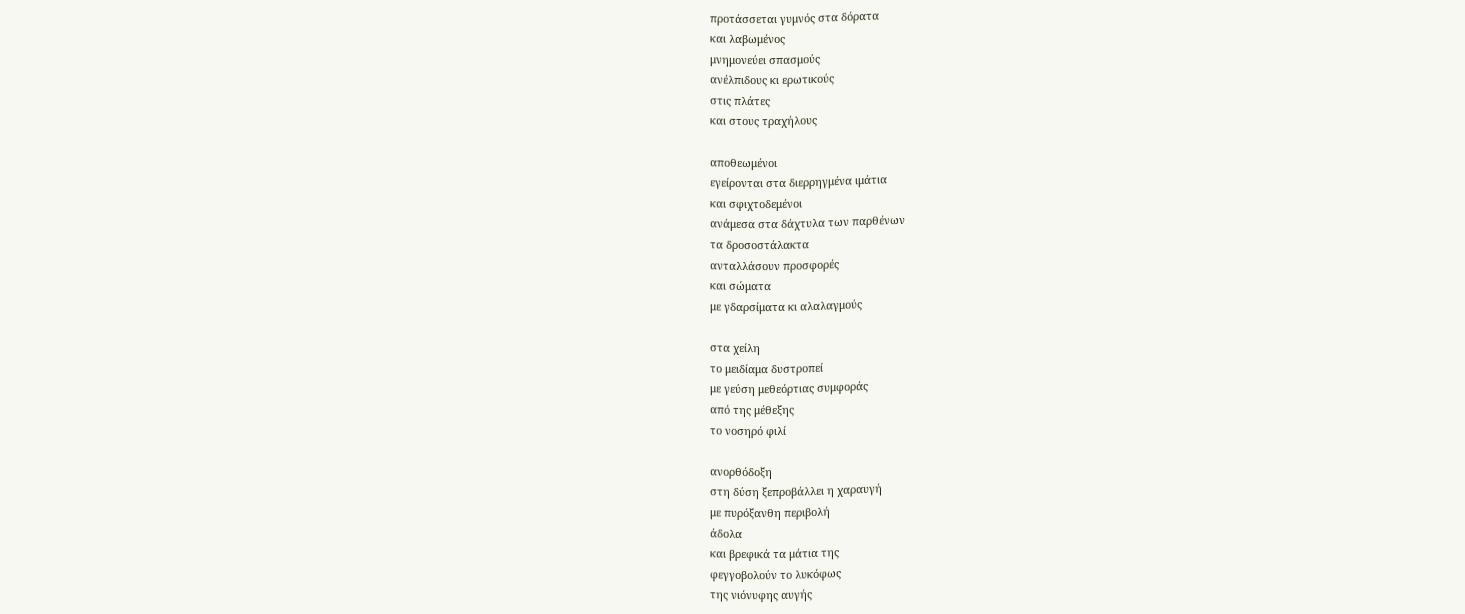προτάσσεται γυμνός στα δόρατα
και λαβωμένος
μνημονεύει σπασμούς
ανέλπιδους κι ερωτικούς
στις πλάτες
και στους τραχήλους

αποθεωμένοι
εγείρονται στα διερρηγμένα ιμάτια
και σφιχτοδεμένοι
ανάμεσα στα δάχτυλα των παρθένων
τα δροσοστάλακτα
ανταλλάσουν προσφορές
και σώματα
με γδαρσίματα κι αλαλαγμούς

στα χείλη
το μειδίαμα δυστροπεί
με γεύση μεθεόρτιας συμφοράς
από της μέθεξης
το νοσηρό φιλί

ανορθόδοξη
στη δύση ξεπροβάλλει η χαραυγή
με πυρόξανθη περιβολή
άδολα
και βρεφικά τα μάτια της
φεγγοβολούν το λυκόφως
της νιόνυφης αυγής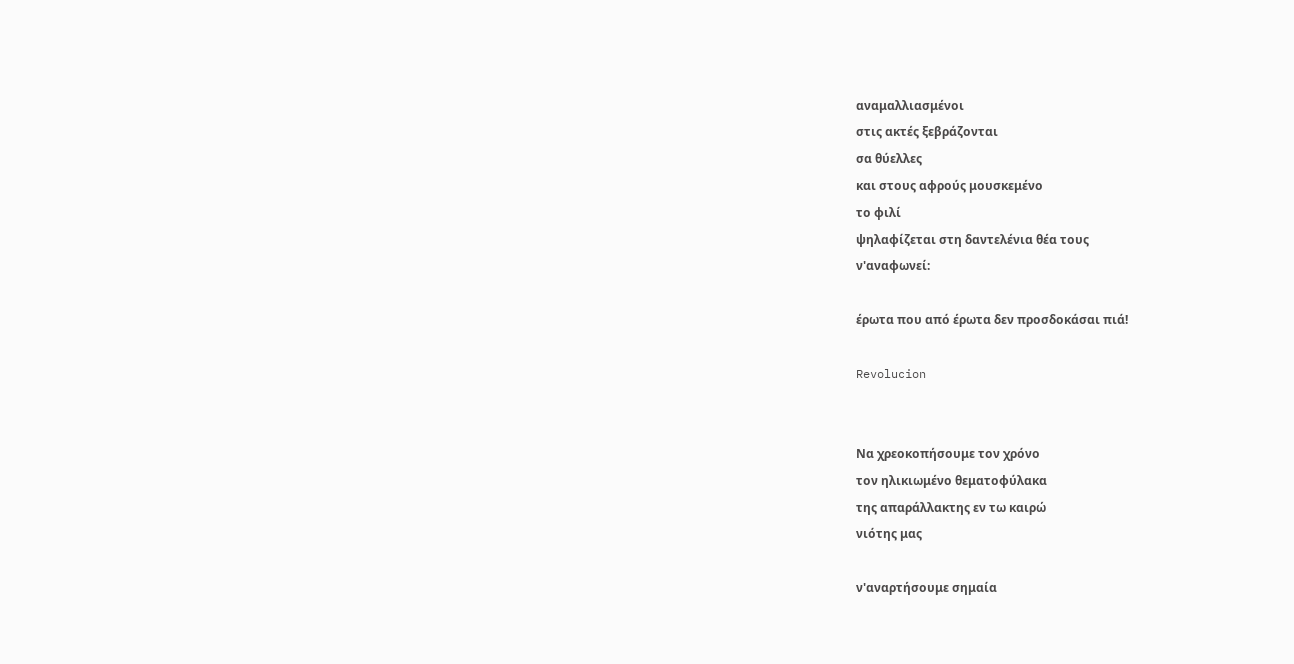αναμαλλιασμένoι
στις ακτές ξεβράζονται
σα θύελλες
και στους αφρούς μουσκεμένο
το φιλί
ψηλαφίζεται στη δαντελένια θέα τους
ν'αναφωνεί:

έρωτα που από έρωτα δεν προσδοκάσαι πιά!

Revolucion


Να χρεοκοπήσουμε τον χρόνο
τον ηλικιωμένο θεματοφύλακα
της απαράλλακτης εν τω καιρώ
νιότης μας

ν'αναρτήσουμε σημαία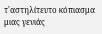τ'αστηλίτευτο κόπιασμα μιας γενιάς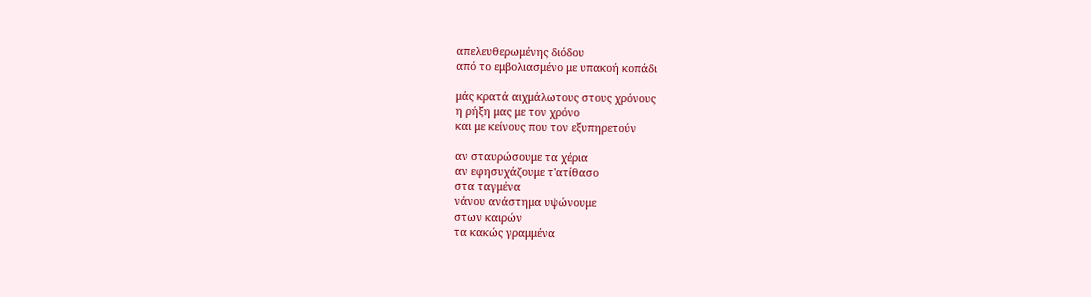απελευθερωμένης διόδου
από το εμβολιασμένο με υπακοή κοπάδι

μάς κρατά αιχμάλωτους στους χρόνους
η ρήξη μας με τον χρόνο
και με κείνους που τον εξυπηρετούν

αν σταυρώσουμε τα χέρια
αν εφησυχάζουμε τ'ατίθασο
στα ταγμένα
νάνου ανάστημα υψώνουμε
στων καιρών
τα κακώς γραμμένα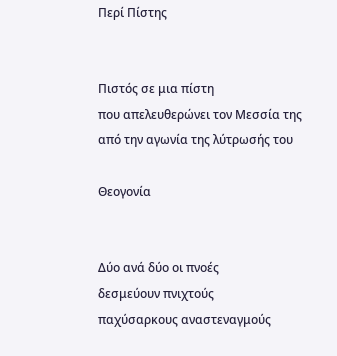Περί Πίστης


Πιστός σε μια πίστη
που απελευθερώνει τον Μεσσία της
από την αγωνία της λύτρωσής του

Θεογονία


Δύο ανά δύο οι πνοές
δεσμεύουν πνιχτούς
παχύσαρκους αναστεναγμούς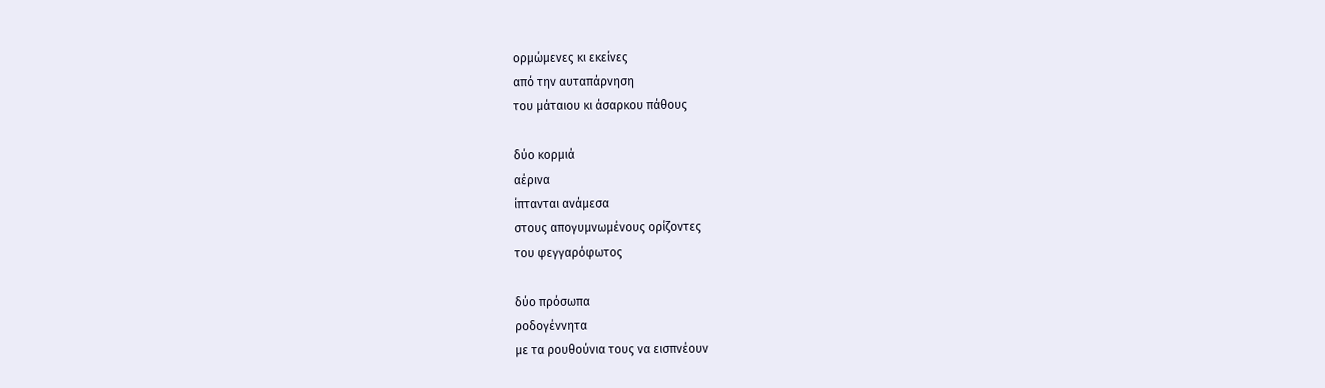ορμώμενες κι εκείνες
από την αυταπάρνηση
του μάταιου κι άσαρκου πάθους

δύο κορμιά
αέρινα
ίπτανται ανάμεσα
στους απογυμνωμένους ορίζοντες
του φεγγαρόφωτος

δύο πρόσωπα
ροδογέννητα
με τα ρουθούνια τους να εισπνέουν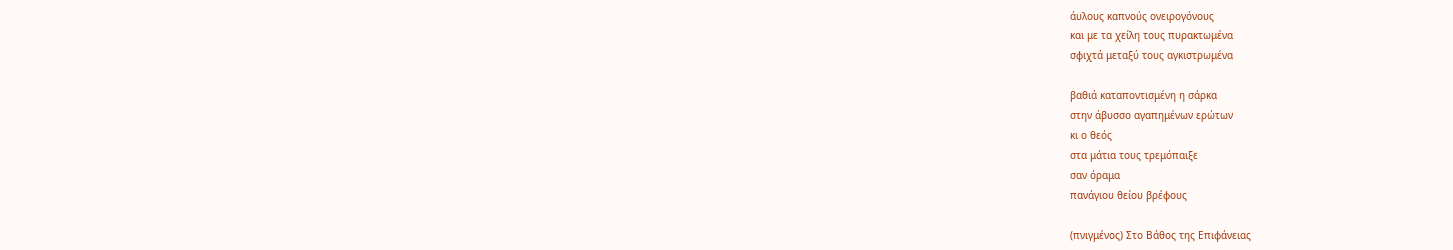άυλους καπνούς ονειρογόνους
και με τα χείλη τους πυρακτωμένα
σφιχτά μεταξύ τους αγκιστρωμένα

βαθιά καταποντισμένη η σάρκα
στην άβυσσο αγαπημένων ερώτων
κι ο θεός
στα μάτια τους τρεμόπαιξε
σαν όραμα
πανάγιου θείου βρέφους

(πνιγμένος) Στο Βάθος της Επιφάνειας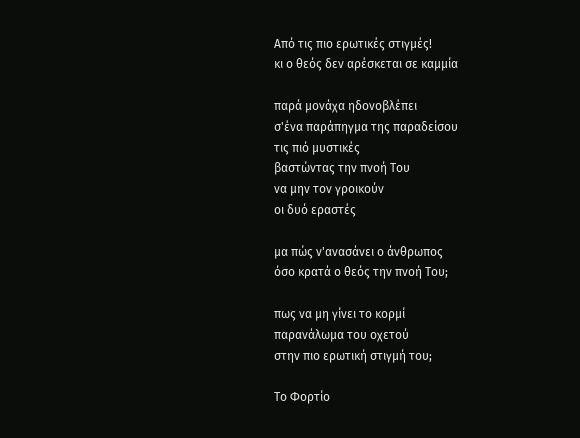Από τις πιο ερωτικές στιγμές!
κι ο θεός δεν αρέσκεται σε καμμία

παρά μονάχα ηδονοβλέπει
σ'ένα παράπηγμα της παραδείσου
τις πιό μυστικές
βαστώντας την πνοή Του
να μην τον γροικούν
οι δυό εραστές

μα πώς ν'ανασάνει ο άνθρωπος
όσο κρατά ο θεός την πνοή Του;

πως να μη γίνει το κορμί
παρανάλωμα του οχετού
στην πιο ερωτική στιγμή του;

Το Φορτίο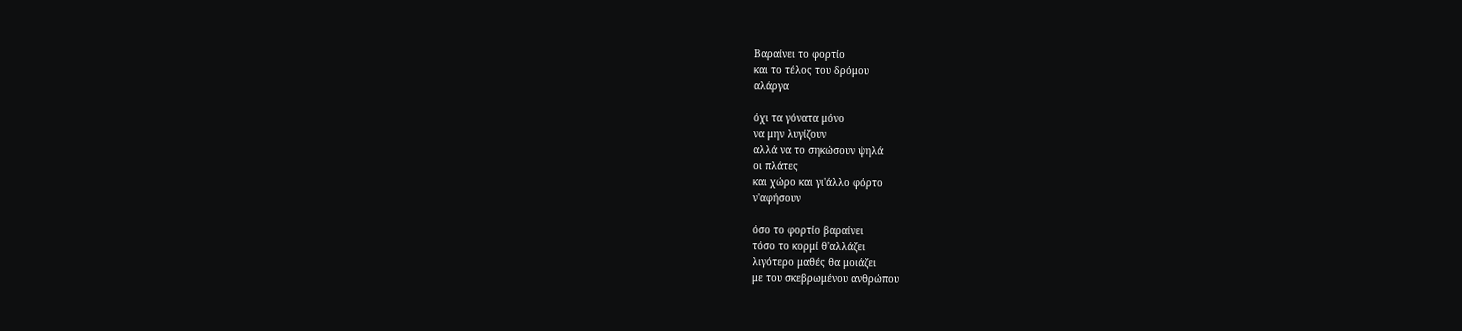Βαραίνει το φορτίο
και το τέλος του δρόμου
αλάργα

όχι τα γόνατα μόνο
να μην λυγίζουν
αλλά να το σηκώσουν ψηλά
οι πλάτες
και χώρο και γι'άλλο φόρτο
ν'αφήσουν

όσο το φορτίο βαραίνει
τόσο το κορμί θ'αλλάζει
λιγότερο μαθές θα μοιάζει
με του σκεβρωμένου ανθρώπου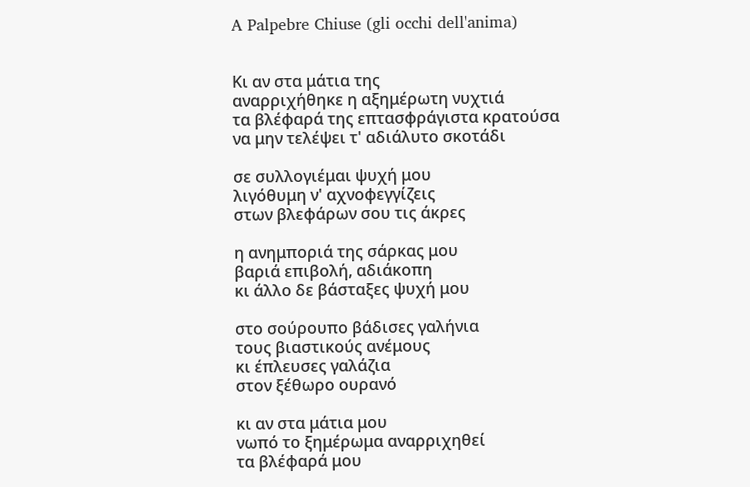A Palpebre Chiuse (gli occhi dell'anima)


Κι αν στα μάτια της
αναρριχήθηκε η αξημέρωτη νυχτιά
τα βλέφαρά της επτασφράγιστα κρατούσα
να μην τελέψει τ' αδιάλυτο σκοτάδι

σε συλλογιέμαι ψυχή μου
λιγόθυμη ν' αχνοφεγγίζεις
στων βλεφάρων σου τις άκρες

η ανημποριά της σάρκας μου
βαριά επιβολή, αδιάκοπη
κι άλλο δε βάσταξες ψυχή μου

στο σούρουπο βάδισες γαλήνια
τους βιαστικούς ανέμους
κι έπλευσες γαλάζια
στον ξέθωρο ουρανό

κι αν στα μάτια μου
νωπό το ξημέρωμα αναρριχηθεί
τα βλέφαρά μου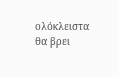ολόκλειστα θα βρει